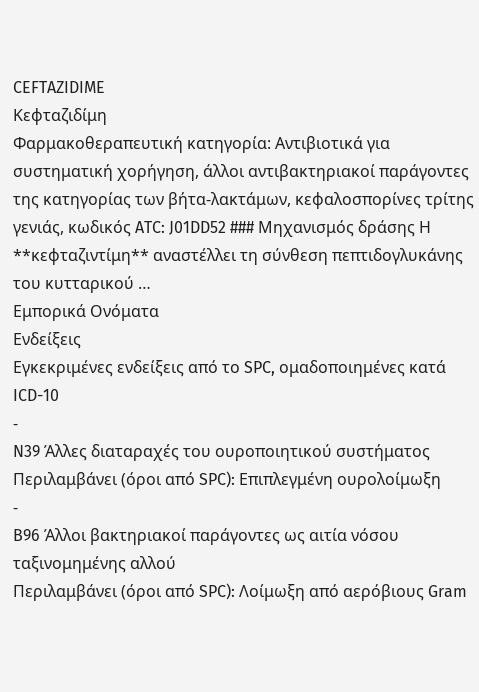CEFTAZIDIME
Κεφταζιδίμη
Φαρμακοθεραπευτική κατηγορία: Αντιβιοτικά για συστηματική χορήγηση, άλλοι αντιβακτηριακοί παράγοντες της κατηγορίας των βήτα-λακτάμων, κεφαλοσπορίνες τρίτης γενιάς, κωδικός ATC: J01DD52 ### Μηχανισμός δράσης Η **κεφταζιντίμη** αναστέλλει τη σύνθεση πεπτιδογλυκάνης του κυτταρικού …
Εμπορικά Ονόματα
Ενδείξεις
Εγκεκριμένες ενδείξεις από το SPC, ομαδοποιημένες κατά ICD-10
-
N39 Άλλες διαταραχές του ουροποιητικού συστήματος
Περιλαμβάνει (όροι από SPC): Επιπλεγμένη ουρολοίμωξη
-
B96 Άλλοι βακτηριακοί παράγοντες ως αιτία νόσου ταξινομημένης αλλού
Περιλαμβάνει (όροι από SPC): Λοίμωξη από αερόβιους Gram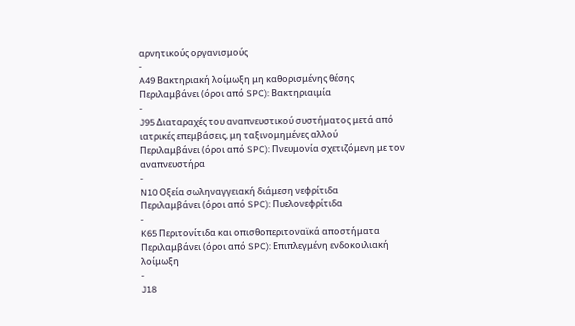αρνητικούς οργανισμούς
-
A49 Βακτηριακή λοίμωξη μη καθορισμένης θέσης
Περιλαμβάνει (όροι από SPC): Βακτηριαιμία
-
J95 Διαταραχές του αναπνευστικού συστήματος μετά από ιατρικές επεμβάσεις, μη ταξινομημένες αλλού
Περιλαμβάνει (όροι από SPC): Πνευμονία σχετιζόμενη με τον αναπνευστήρα
-
N10 Οξεία σωληναγγειακή διάμεση νεφρίτιδα
Περιλαμβάνει (όροι από SPC): Πυελονεφρίτιδα
-
K65 Περιτονίτιδα και οπισθοπεριτοναϊκά αποστήματα
Περιλαμβάνει (όροι από SPC): Επιπλεγμένη ενδοκοιλιακή λοίμωξη
-
J18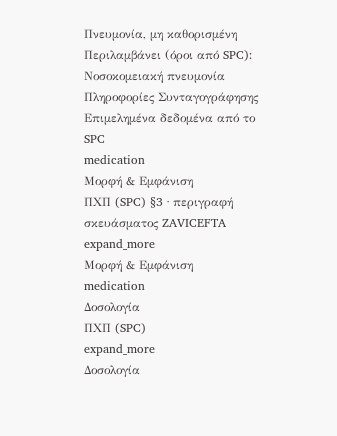Πνευμονία, μη καθορισμένη
Περιλαμβάνει (όροι από SPC): Νοσοκομειακή πνευμονία
Πληροφορίες Συνταγογράφησης
Επιμελημένα δεδομένα από το SPC
medication
Μορφή & Εμφάνιση
ΠΧΠ (SPC) §3 · περιγραφή σκευάσματος ZAVICEFTA
expand_more
Μορφή & Εμφάνιση
medication
Δοσολογία
ΠΧΠ (SPC)
expand_more
Δοσολογία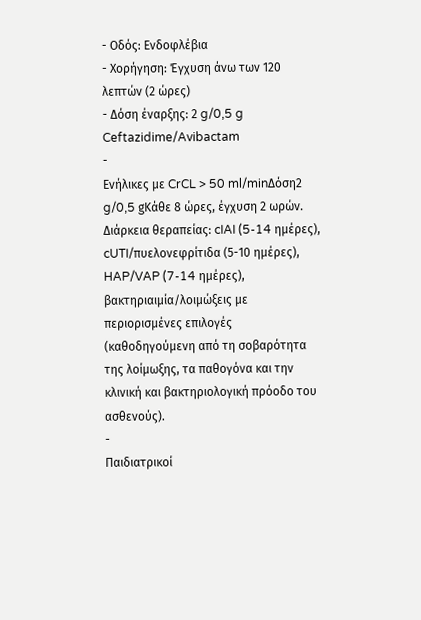- Οδός: Ενδοφλέβια
- Χορήγηση: Έγχυση άνω των 120 λεπτών (2 ώρες)
- Δόση έναρξης: 2 g/0,5 g Ceftazidime/Avibactam
-
Ενήλικες με CrCL > 50 ml/minΔόση2 g/0,5 gΚάθε 8 ώρες, έγχυση 2 ωρών. Διάρκεια θεραπείας: cIAI (5-14 ημέρες), cUTI/πυελονεφρίτιδα (5-10 ημέρες), HAP/VAP (7-14 ημέρες), βακτηριαιμία/λοιμώξεις με περιορισμένες επιλογές (καθοδηγούμενη από τη σοβαρότητα της λοίμωξης, τα παθογόνα και την κλινική και βακτηριολογική πρόοδο του ασθενούς).
-
Παιδιατρικοί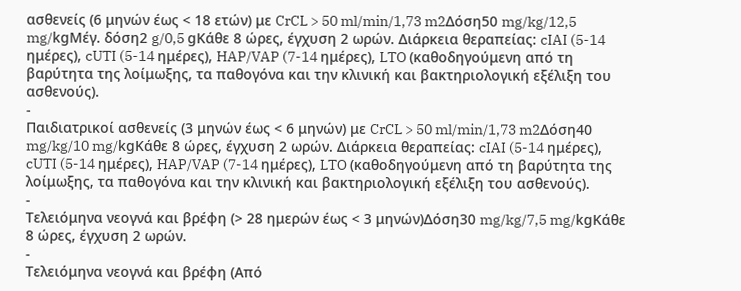ασθενείς (6 μηνών έως < 18 ετών) με CrCL > 50 ml/min/1,73 m2Δόση50 mg/kg/12,5 mg/kgΜέγ. δόση2 g/0,5 gΚάθε 8 ώρες, έγχυση 2 ωρών. Διάρκεια θεραπείας: cIAI (5-14 ημέρες), cUTI (5-14 ημέρες), HAP/VAP (7-14 ημέρες), LTO (καθοδηγούμενη από τη βαρύτητα της λοίμωξης, τα παθογόνα και την κλινική και βακτηριολογική εξέλιξη του ασθενούς).
-
Παιδιατρικοί ασθενείς (3 μηνών έως < 6 μηνών) με CrCL > 50 ml/min/1,73 m2Δόση40 mg/kg/10 mg/kgΚάθε 8 ώρες, έγχυση 2 ωρών. Διάρκεια θεραπείας: cIAI (5-14 ημέρες), cUTI (5-14 ημέρες), HAP/VAP (7-14 ημέρες), LTO (καθοδηγούμενη από τη βαρύτητα της λοίμωξης, τα παθογόνα και την κλινική και βακτηριολογική εξέλιξη του ασθενούς).
-
Τελειόμηνα νεογνά και βρέφη (> 28 ημερών έως < 3 μηνών)Δόση30 mg/kg/7,5 mg/kgΚάθε 8 ώρες, έγχυση 2 ωρών.
-
Τελειόμηνα νεογνά και βρέφη (Από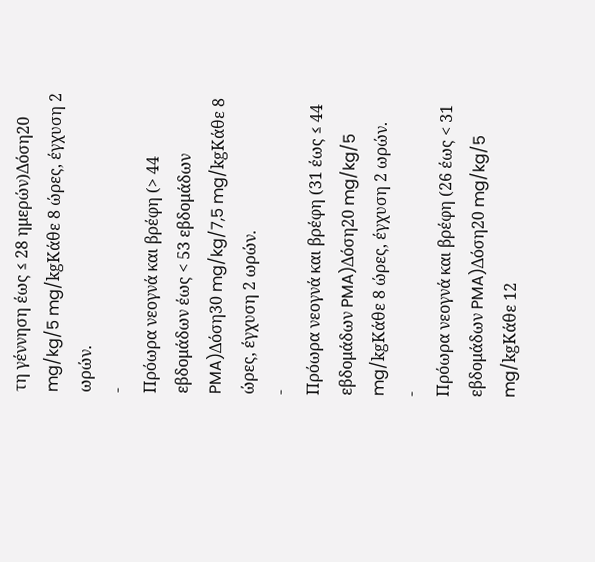τη γέννηση έως ≤ 28 ημερών)Δόση20 mg/kg/5 mg/kgΚάθε 8 ώρες, έγχυση 2 ωρών.
-
Πρόωρα νεογνά και βρέφη (> 44 εβδομάδων έως < 53 εβδομάδων PMA)Δόση30 mg/kg/7,5 mg/kgΚάθε 8 ώρες, έγχυση 2 ωρών.
-
Πρόωρα νεογνά και βρέφη (31 έως ≤ 44 εβδομάδων PMA)Δόση20 mg/kg/5 mg/kgΚάθε 8 ώρες, έγχυση 2 ωρών.
-
Πρόωρα νεογνά και βρέφη (26 έως < 31 εβδομάδων PMA)Δόση20 mg/kg/5 mg/kgΚάθε 12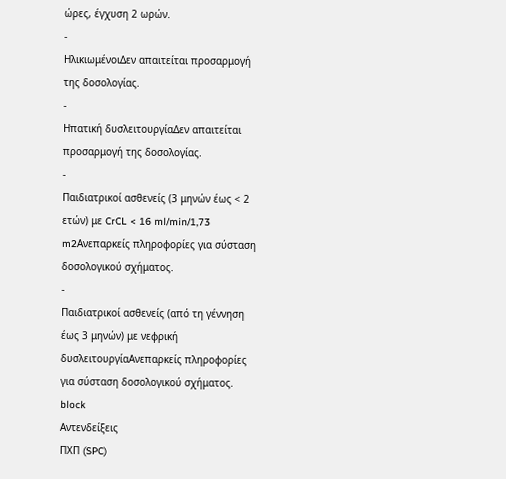ώρες, έγχυση 2 ωρών.
-
ΗλικιωμένοιΔεν απαιτείται προσαρμογή της δοσολογίας.
-
Ηπατική δυσλειτουργίαΔεν απαιτείται προσαρμογή της δοσολογίας.
-
Παιδιατρικοί ασθενείς (3 μηνών έως < 2 ετών) με CrCL < 16 ml/min/1,73 m2Ανεπαρκείς πληροφορίες για σύσταση δοσολογικού σχήματος.
-
Παιδιατρικοί ασθενείς (από τη γέννηση έως 3 μηνών) με νεφρική δυσλειτουργίαΑνεπαρκείς πληροφορίες για σύσταση δοσολογικού σχήματος.
block
Αντενδείξεις
ΠΧΠ (SPC)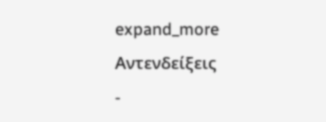expand_more
Αντενδείξεις
-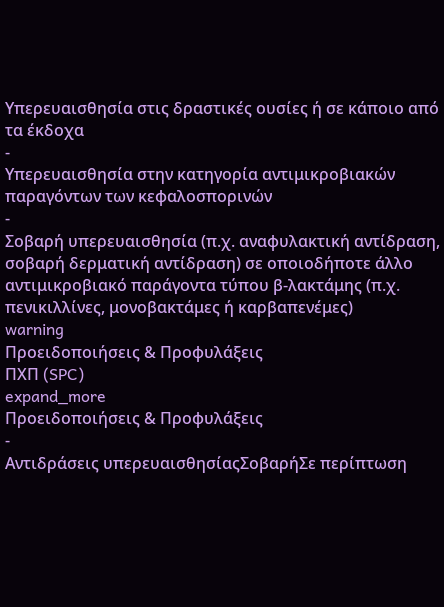Υπερευαισθησία στις δραστικές ουσίες ή σε κάποιο από τα έκδοχα
-
Υπερευαισθησία στην κατηγορία αντιμικροβιακών παραγόντων των κεφαλοσπορινών
-
Σοβαρή υπερευαισθησία (π.χ. αναφυλακτική αντίδραση, σοβαρή δερματική αντίδραση) σε οποιοδήποτε άλλο αντιμικροβιακό παράγοντα τύπου β-λακτάμης (π.χ. πενικιλλίνες, μονοβακτάμες ή καρβαπενέμες)
warning
Προειδοποιήσεις & Προφυλάξεις
ΠΧΠ (SPC)
expand_more
Προειδοποιήσεις & Προφυλάξεις
-
Αντιδράσεις υπερευαισθησίαςΣοβαρήΣε περίπτωση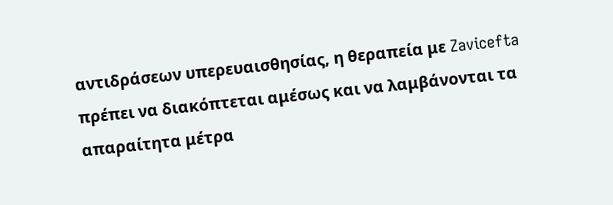αντιδράσεων υπερευαισθησίας, η θεραπεία με Zavicefta πρέπει να διακόπτεται αμέσως και να λαμβάνονται τα απαραίτητα μέτρα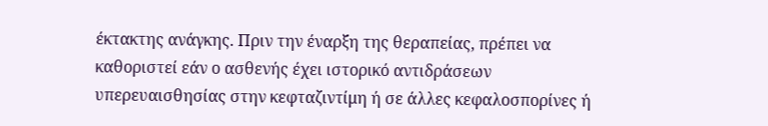έκτακτης ανάγκης. Πριν την έναρξη της θεραπείας, πρέπει να καθοριστεί εάν ο ασθενής έχει ιστορικό αντιδράσεων υπερευαισθησίας στην κεφταζιντίμη ή σε άλλες κεφαλοσπορίνες ή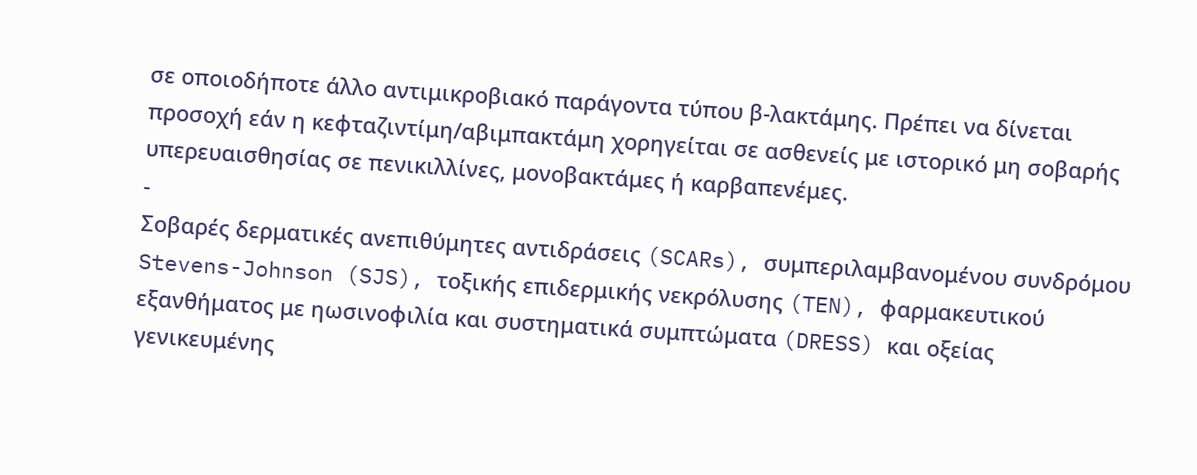σε οποιοδήποτε άλλο αντιμικροβιακό παράγοντα τύπου β-λακτάμης. Πρέπει να δίνεται προσοχή εάν η κεφταζιντίμη/αβιμπακτάμη χορηγείται σε ασθενείς με ιστορικό μη σοβαρής υπερευαισθησίας σε πενικιλλίνες, μονοβακτάμες ή καρβαπενέμες.
-
Σοβαρές δερματικές ανεπιθύμητες αντιδράσεις (SCARs), συμπεριλαμβανομένου συνδρόμου Stevens-Johnson (SJS), τοξικής επιδερμικής νεκρόλυσης (TEN), φαρμακευτικού εξανθήματος με ηωσινοφιλία και συστηματικά συμπτώματα (DRESS) και οξείας γενικευμένης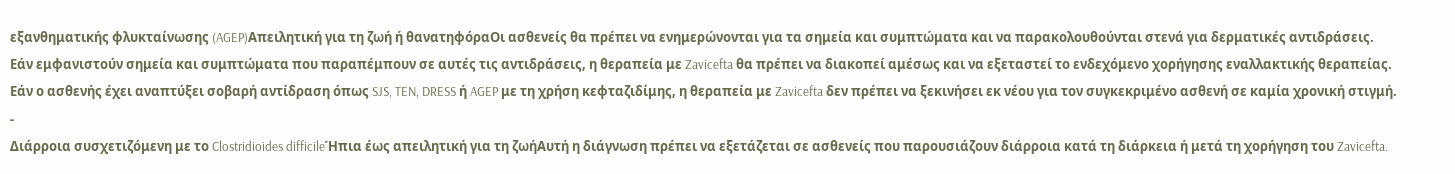εξανθηματικής φλυκταίνωσης (AGEP)Απειλητική για τη ζωή ή θανατηφόραΟι ασθενείς θα πρέπει να ενημερώνονται για τα σημεία και συμπτώματα και να παρακολουθούνται στενά για δερματικές αντιδράσεις. Εάν εμφανιστούν σημεία και συμπτώματα που παραπέμπουν σε αυτές τις αντιδράσεις, η θεραπεία με Zavicefta θα πρέπει να διακοπεί αμέσως και να εξεταστεί το ενδεχόμενο χορήγησης εναλλακτικής θεραπείας. Εάν ο ασθενής έχει αναπτύξει σοβαρή αντίδραση όπως SJS, TEN, DRESS ή AGEP με τη χρήση κεφταζιδίμης, η θεραπεία με Zavicefta δεν πρέπει να ξεκινήσει εκ νέου για τον συγκεκριμένο ασθενή σε καμία χρονική στιγμή.
-
Διάρροια συσχετιζόμενη με το Clostridioides difficileΉπια έως απειλητική για τη ζωήΑυτή η διάγνωση πρέπει να εξετάζεται σε ασθενείς που παρουσιάζουν διάρροια κατά τη διάρκεια ή μετά τη χορήγηση του Zavicefta.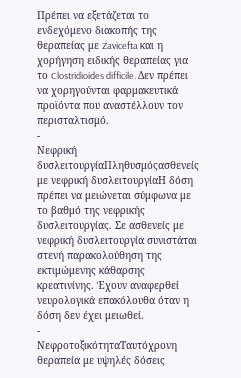Πρέπει να εξετάζεται το ενδεχόμενο διακοπής της θεραπείας με Zavicefta και η χορήγηση ειδικής θεραπείας για το Clostridioides difficile. Δεν πρέπει να χορηγούνται φαρμακευτικά προϊόντα που αναστέλλουν τον περισταλτισμό.
-
Νεφρική δυσλειτουργίαΠληθυσμόςασθενείς με νεφρική δυσλειτουργίαΗ δόση πρέπει να μειώνεται σύμφωνα με το βαθμό της νεφρικής δυσλειτουργίας. Σε ασθενείς με νεφρική δυσλειτουργία συνιστάται στενή παρακολούθηση της εκτιμώμενης κάθαρσης κρεατινίνης. Έχουν αναφερθεί νευρολογικά επακόλουθα όταν η δόση δεν έχει μειωθεί.
-
ΝεφροτοξικότηταΤαυτόχρονη θεραπεία με υψηλές δόσεις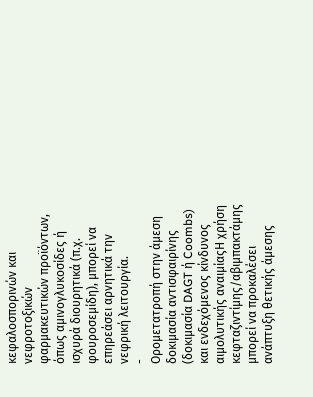κεφαλοσπορινών και νεφροτοξικών φαρμακευτικών προϊόντων, όπως αμινογλυκοσίδες ή ισχυρά διουρητικά (π.χ. φουροσεμίδη), μπορεί να επηρεάσει αρνητικά την νεφρική λειτουργία.
-
Ορομετατροπή στην άμεση δοκιμασία αντισφαιρίνης (δοκιμασία DAGT ή Coombs) και ενδεχόμενος κίνδυνος αιμολυτικής αναιμίαςΗ χρήση κεφταζιντίμης/αβιμπακτάμης μπορεί να προκαλέσει ανάπτυξη θετικής άμεσης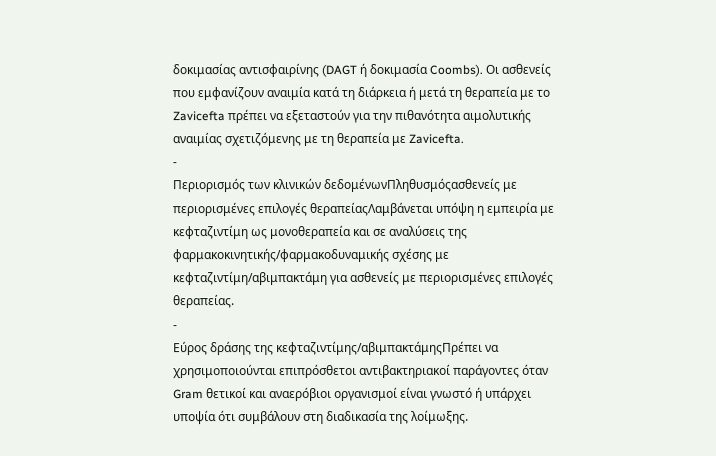δοκιμασίας αντισφαιρίνης (DAGT ή δοκιμασία Coombs). Οι ασθενείς που εμφανίζουν αναιμία κατά τη διάρκεια ή μετά τη θεραπεία με το Zavicefta πρέπει να εξεταστούν για την πιθανότητα αιμολυτικής αναιμίας σχετιζόμενης με τη θεραπεία με Zavicefta.
-
Περιορισμός των κλινικών δεδομένωνΠληθυσμόςασθενείς με περιορισμένες επιλογές θεραπείαςΛαμβάνεται υπόψη η εμπειρία με κεφταζιντίμη ως μονοθεραπεία και σε αναλύσεις της φαρμακοκινητικής/φαρμακοδυναμικής σχέσης με κεφταζιντίμη/αβιμπακτάμη για ασθενείς με περιορισμένες επιλογές θεραπείας.
-
Εύρος δράσης της κεφταζιντίμης/αβιμπακτάμηςΠρέπει να χρησιμοποιούνται επιπρόσθετοι αντιβακτηριακοί παράγοντες όταν Gram θετικοί και αναερόβιοι οργανισμοί είναι γνωστό ή υπάρχει υποψία ότι συμβάλουν στη διαδικασία της λοίμωξης.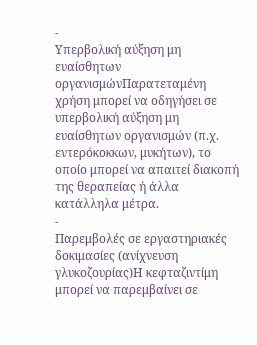-
Υπερβολική αύξηση μη ευαίσθητων οργανισμώνΠαρατεταμένη χρήση μπορεί να οδηγήσει σε υπερβολική αύξηση μη ευαίσθητων οργανισμών (π.χ. εντερόκοκκων, μυκήτων), το οποίο μπορεί να απαιτεί διακοπή της θεραπείας ή άλλα κατάλληλα μέτρα.
-
Παρεμβολές σε εργαστηριακές δοκιμασίες (ανίχνευση γλυκοζουρίας)Η κεφταζιντίμη μπορεί να παρεμβαίνει σε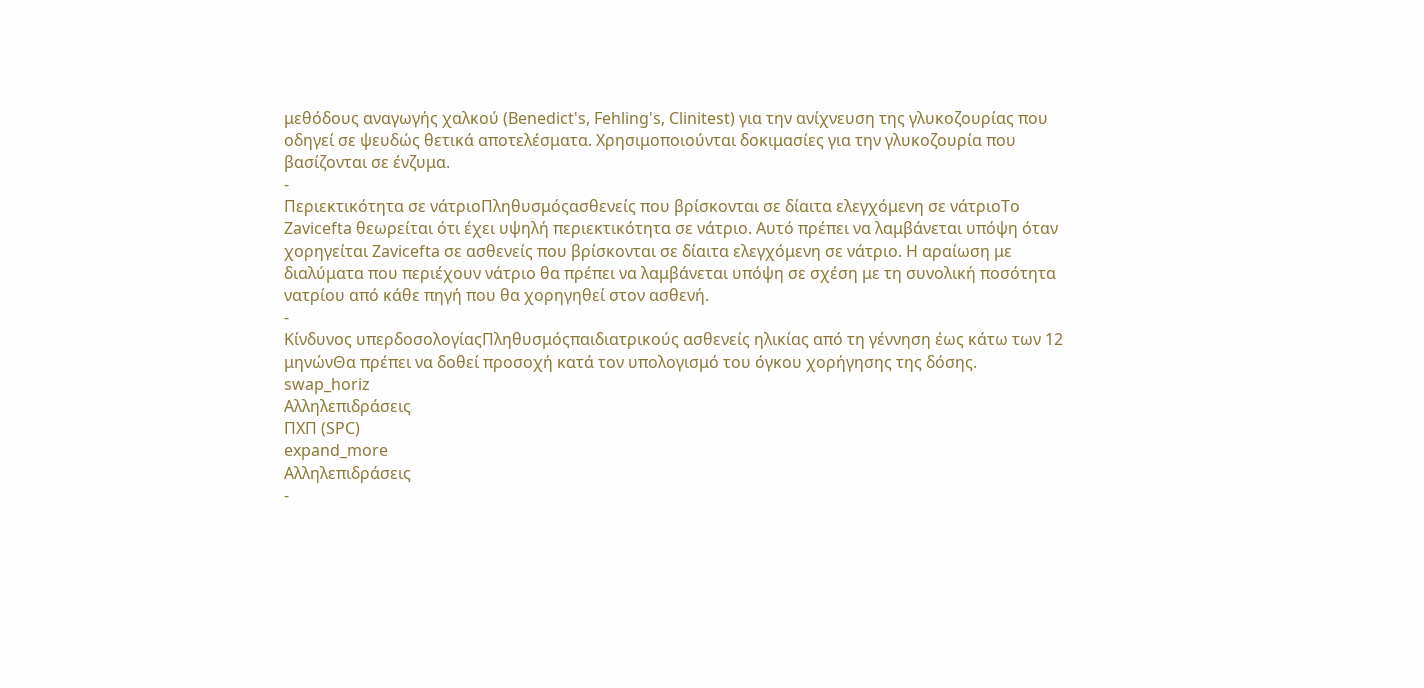μεθόδους αναγωγής χαλκού (Benedict's, Fehling's, Clinitest) για την ανίχνευση της γλυκοζουρίας που οδηγεί σε ψευδώς θετικά αποτελέσματα. Χρησιμοποιούνται δοκιμασίες για την γλυκοζουρία που βασίζονται σε ένζυμα.
-
Περιεκτικότητα σε νάτριοΠληθυσμόςασθενείς που βρίσκονται σε δίαιτα ελεγχόμενη σε νάτριοΤο Zavicefta θεωρείται ότι έχει υψηλή περιεκτικότητα σε νάτριο. Αυτό πρέπει να λαμβάνεται υπόψη όταν χορηγείται Zavicefta σε ασθενείς που βρίσκονται σε δίαιτα ελεγχόμενη σε νάτριο. Η αραίωση με διαλύματα που περιέχουν νάτριο θα πρέπει να λαμβάνεται υπόψη σε σχέση με τη συνολική ποσότητα νατρίου από κάθε πηγή που θα χορηγηθεί στον ασθενή.
-
Κίνδυνος υπερδοσολογίαςΠληθυσμόςπαιδιατρικούς ασθενείς ηλικίας από τη γέννηση έως κάτω των 12 μηνώνΘα πρέπει να δοθεί προσοχή κατά τον υπολογισμό του όγκου χορήγησης της δόσης.
swap_horiz
Αλληλεπιδράσεις
ΠΧΠ (SPC)
expand_more
Αλληλεπιδράσεις
-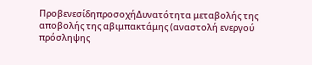ΠροβενεσίδηπροσοχήΔυνατότητα μεταβολής της αποβολής της αβιμπακτάμης (αναστολή ενεργού πρόσληψης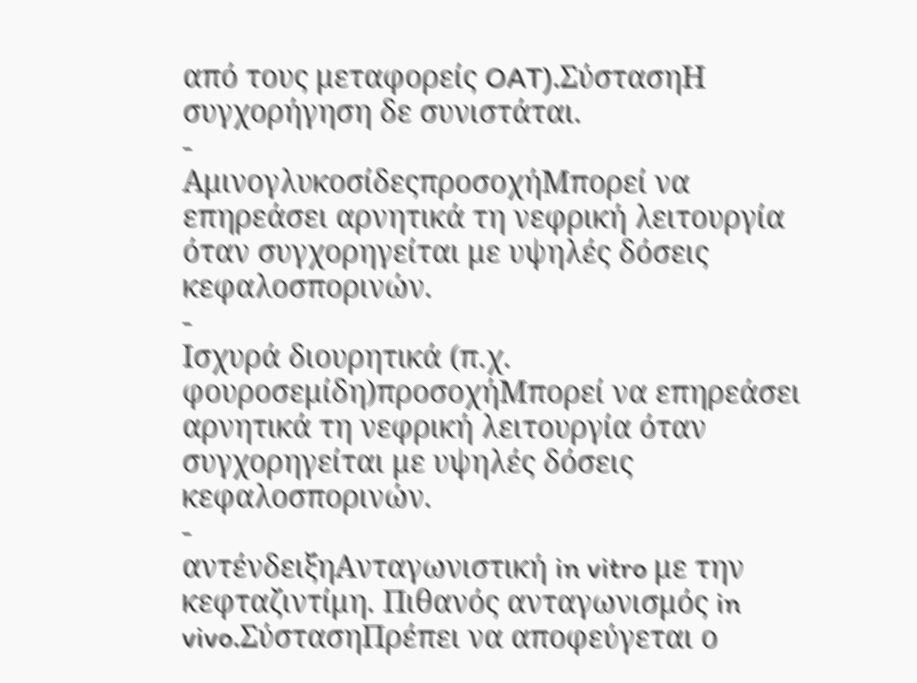από τους μεταφορείς OAT).ΣύστασηΗ συγχορήγηση δε συνιστάται.
-
ΑμινογλυκοσίδεςπροσοχήΜπορεί να επηρεάσει αρνητικά τη νεφρική λειτουργία όταν συγχορηγείται με υψηλές δόσεις κεφαλοσπορινών.
-
Ισχυρά διουρητικά (π.χ. φουροσεμίδη)προσοχήΜπορεί να επηρεάσει αρνητικά τη νεφρική λειτουργία όταν συγχορηγείται με υψηλές δόσεις κεφαλοσπορινών.
-
αντένδειξηΑνταγωνιστική in vitro με την κεφταζιντίμη. Πιθανός ανταγωνισμός in vivo.ΣύστασηΠρέπει να αποφεύγεται ο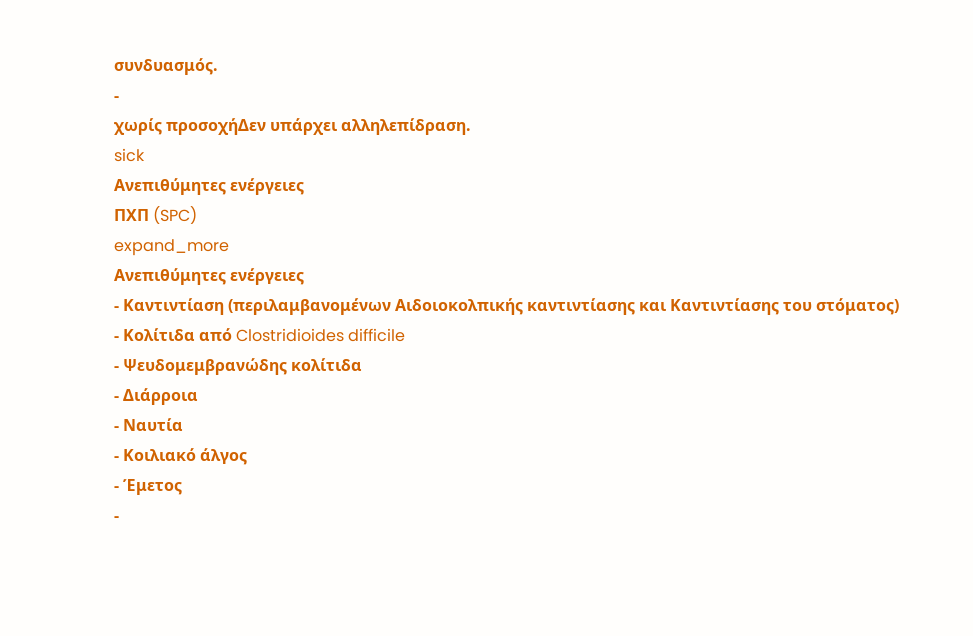συνδυασμός.
-
χωρίς προσοχήΔεν υπάρχει αλληλεπίδραση.
sick
Ανεπιθύμητες ενέργειες
ΠΧΠ (SPC)
expand_more
Ανεπιθύμητες ενέργειες
- Καντιντίαση (περιλαμβανομένων Αιδοιοκολπικής καντιντίασης και Καντιντίασης του στόματος)
- Κολίτιδα από Clostridioides difficile
- Ψευδομεμβρανώδης κολίτιδα
- Διάρροια
- Ναυτία
- Κοιλιακό άλγος
- Έμετος
-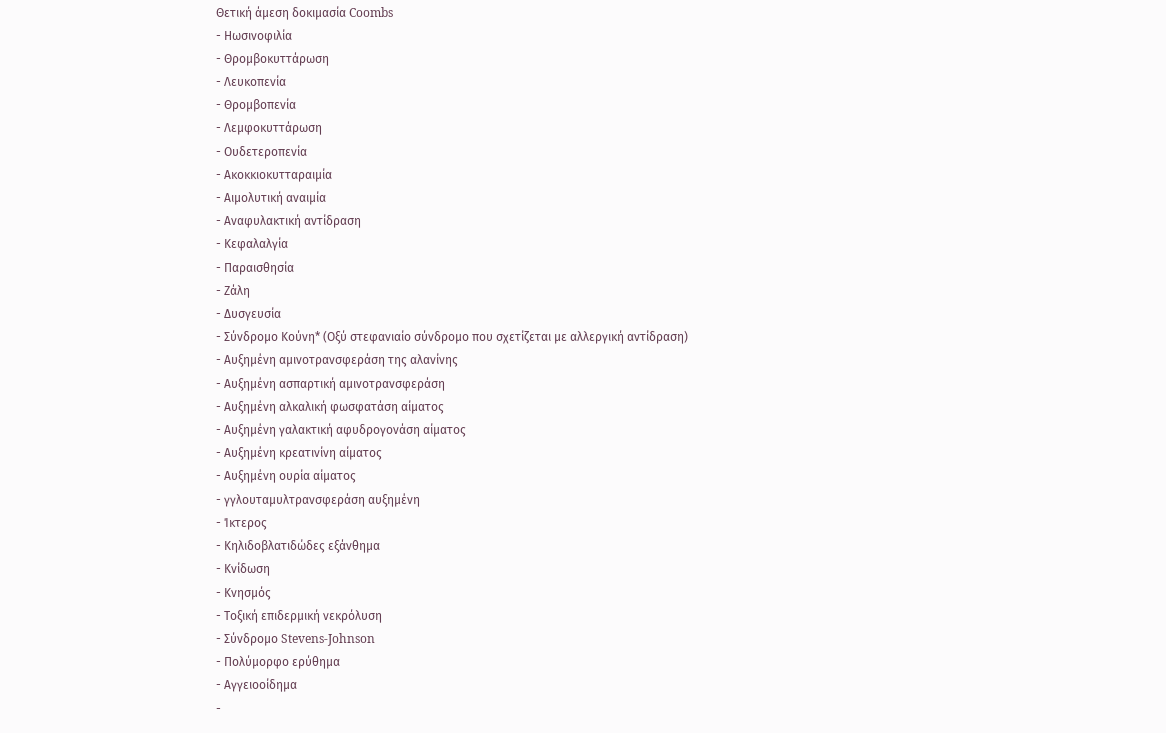Θετική άμεση δοκιμασία Coombs
- Ηωσινοφιλία
- Θρομβοκυττάρωση
- Λευκοπενία
- Θρομβοπενία
- Λεμφοκυττάρωση
- Ουδετεροπενία
- Ακοκκιοκυτταραιμία
- Αιμολυτική αναιμία
- Αναφυλακτική αντίδραση
- Κεφαλαλγία
- Παραισθησία
- Ζάλη
- Δυσγευσία
- Σύνδρομο Κούνη* (Οξύ στεφανιαίο σύνδρομο που σχετίζεται με αλλεργική αντίδραση)
- Αυξημένη αμινοτρανσφεράση της αλανίνης
- Αυξημένη ασπαρτική αμινοτρανσφεράση
- Αυξημένη αλκαλική φωσφατάση αίματος
- Αυξημένη γαλακτική αφυδρογονάση αίματος
- Αυξημένη κρεατινίνη αίματος
- Αυξημένη ουρία αίματος
- γγλουταμυλτρανσφεράση αυξημένη
- Ίκτερος
- Κηλιδοβλατιδώδες εξάνθημα
- Κνίδωση
- Κνησμός
- Τοξική επιδερμική νεκρόλυση
- Σύνδρομο Stevens-Johnson
- Πολύμορφο ερύθημα
- Αγγειοοίδημα
-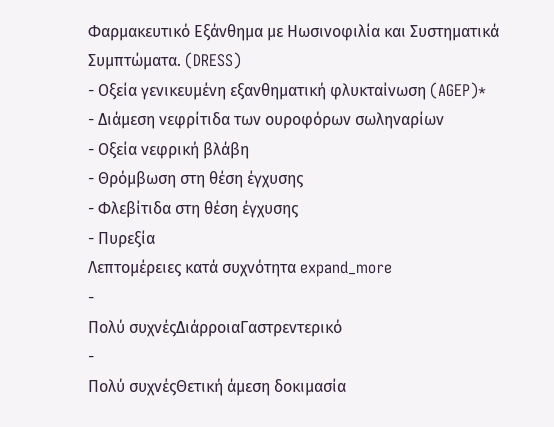Φαρμακευτικό Εξάνθημα με Ηωσινοφιλία και Συστηματικά Συμπτώματα. (DRESS)
- Οξεία γενικευμένη εξανθηματική φλυκταίνωση (AGEP)*
- Διάμεση νεφρίτιδα των ουροφόρων σωληναρίων
- Οξεία νεφρική βλάβη
- Θρόμβωση στη θέση έγχυσης
- Φλεβίτιδα στη θέση έγχυσης
- Πυρεξία
Λεπτομέρειες κατά συχνότητα expand_more
-
Πολύ συχνέςΔιάρροιαΓαστρεντερικό
-
Πολύ συχνέςΘετική άμεση δοκιμασία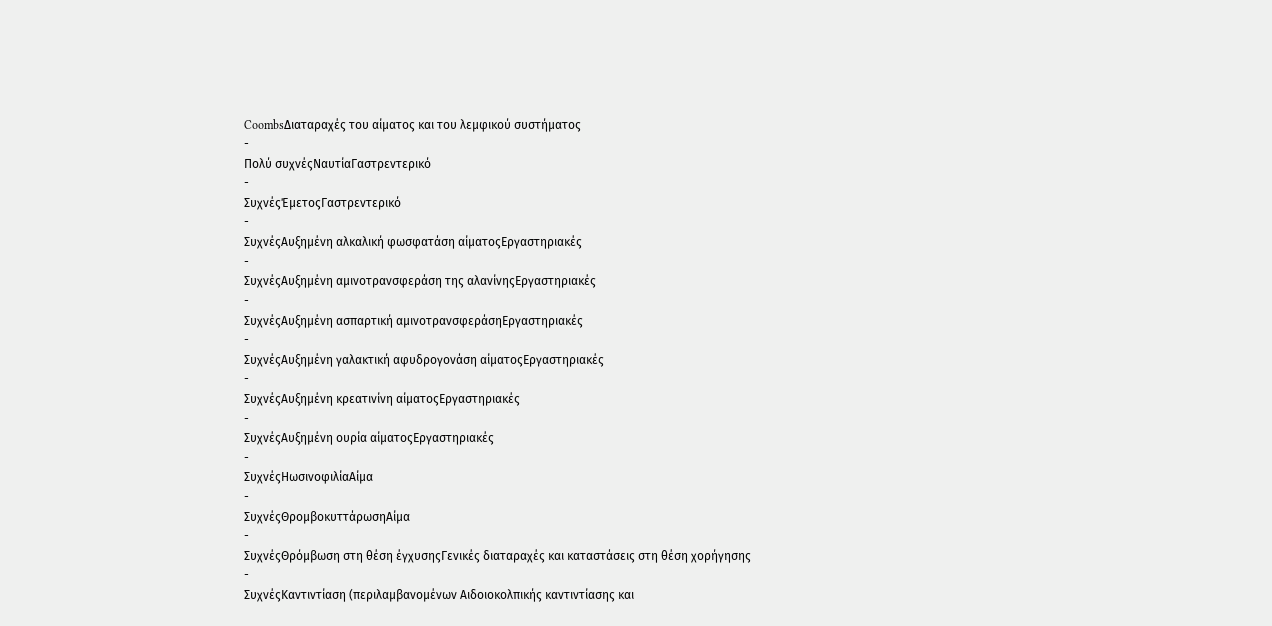CoombsΔιαταραχές του αίματος και του λεμφικού συστήματος
-
Πολύ συχνέςΝαυτίαΓαστρεντερικό
-
ΣυχνέςΈμετοςΓαστρεντερικό
-
ΣυχνέςΑυξημένη αλκαλική φωσφατάση αίματοςΕργαστηριακές
-
ΣυχνέςΑυξημένη αμινοτρανσφεράση της αλανίνηςΕργαστηριακές
-
ΣυχνέςΑυξημένη ασπαρτική αμινοτρανσφεράσηΕργαστηριακές
-
ΣυχνέςΑυξημένη γαλακτική αφυδρογονάση αίματοςΕργαστηριακές
-
ΣυχνέςΑυξημένη κρεατινίνη αίματοςΕργαστηριακές
-
ΣυχνέςΑυξημένη ουρία αίματοςΕργαστηριακές
-
ΣυχνέςΗωσινοφιλίαΑίμα
-
ΣυχνέςΘρομβοκυττάρωσηΑίμα
-
ΣυχνέςΘρόμβωση στη θέση έγχυσηςΓενικές διαταραχές και καταστάσεις στη θέση χορήγησης
-
ΣυχνέςΚαντιντίαση (περιλαμβανομένων Αιδοιοκολπικής καντιντίασης και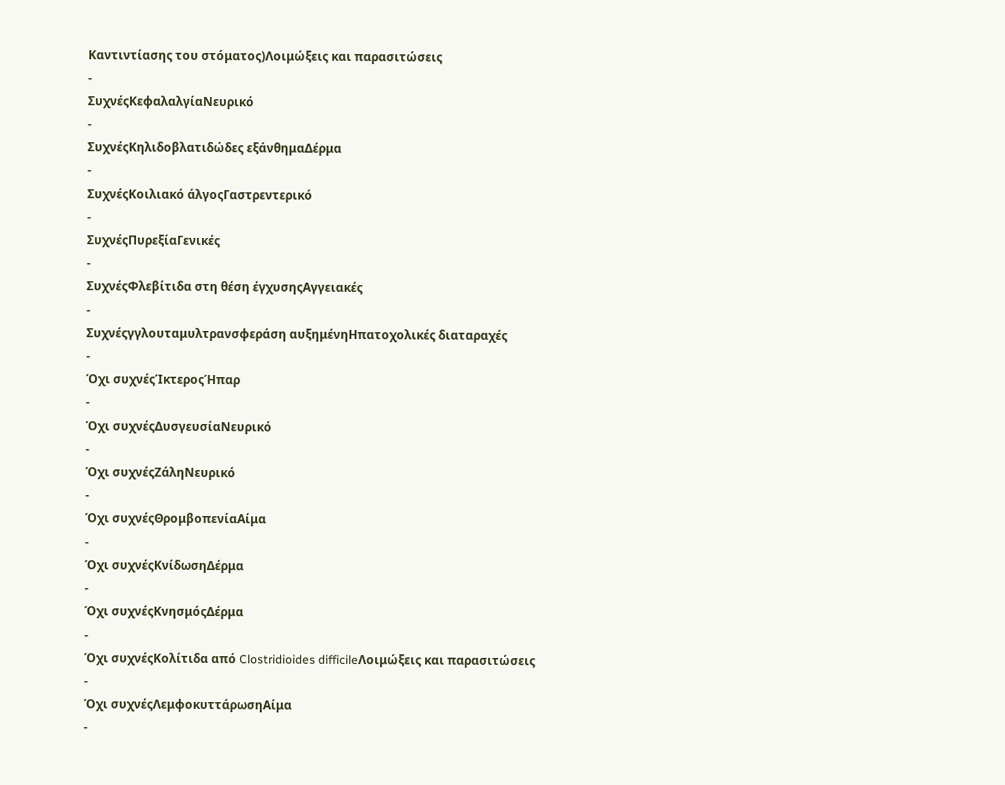Καντιντίασης του στόματος)Λοιμώξεις και παρασιτώσεις
-
ΣυχνέςΚεφαλαλγίαΝευρικό
-
ΣυχνέςΚηλιδοβλατιδώδες εξάνθημαΔέρμα
-
ΣυχνέςΚοιλιακό άλγοςΓαστρεντερικό
-
ΣυχνέςΠυρεξίαΓενικές
-
ΣυχνέςΦλεβίτιδα στη θέση έγχυσηςΑγγειακές
-
Συχνέςγγλουταμυλτρανσφεράση αυξημένηΗπατοχολικές διαταραχές
-
Όχι συχνέςΊκτεροςΉπαρ
-
Όχι συχνέςΔυσγευσίαΝευρικό
-
Όχι συχνέςΖάληΝευρικό
-
Όχι συχνέςΘρομβοπενίαΑίμα
-
Όχι συχνέςΚνίδωσηΔέρμα
-
Όχι συχνέςΚνησμόςΔέρμα
-
Όχι συχνέςΚολίτιδα από Clostridioides difficileΛοιμώξεις και παρασιτώσεις
-
Όχι συχνέςΛεμφοκυττάρωσηΑίμα
-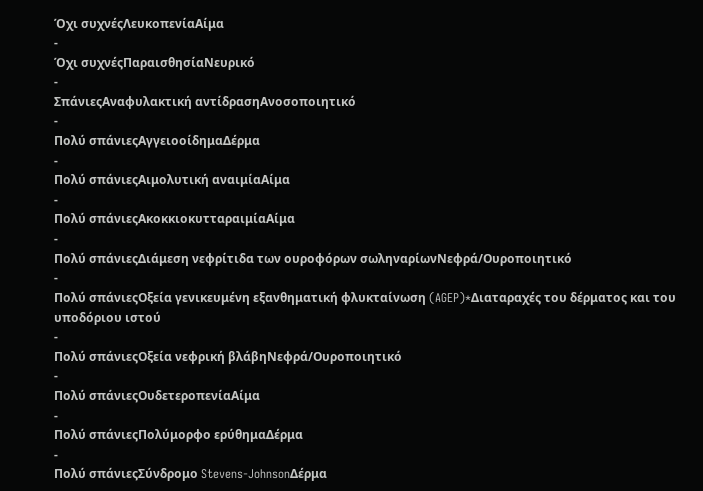Όχι συχνέςΛευκοπενίαΑίμα
-
Όχι συχνέςΠαραισθησίαΝευρικό
-
ΣπάνιεςΑναφυλακτική αντίδρασηΑνοσοποιητικό
-
Πολύ σπάνιεςΑγγειοοίδημαΔέρμα
-
Πολύ σπάνιεςΑιμολυτική αναιμίαΑίμα
-
Πολύ σπάνιεςΑκοκκιοκυτταραιμίαΑίμα
-
Πολύ σπάνιεςΔιάμεση νεφρίτιδα των ουροφόρων σωληναρίωνΝεφρά/Ουροποιητικό
-
Πολύ σπάνιεςΟξεία γενικευμένη εξανθηματική φλυκταίνωση (AGEP)*Διαταραχές του δέρματος και του υποδόριου ιστού
-
Πολύ σπάνιεςΟξεία νεφρική βλάβηΝεφρά/Ουροποιητικό
-
Πολύ σπάνιεςΟυδετεροπενίαΑίμα
-
Πολύ σπάνιεςΠολύμορφο ερύθημαΔέρμα
-
Πολύ σπάνιεςΣύνδρομο Stevens-JohnsonΔέρμα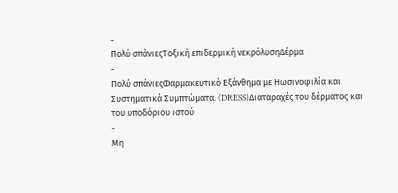-
Πολύ σπάνιεςΤοξική επιδερμική νεκρόλυσηΔέρμα
-
Πολύ σπάνιεςΦαρμακευτικό Εξάνθημα με Ηωσινοφιλία και Συστηματικά Συμπτώματα. (DRESS)Διαταραχές του δέρματος και του υποδόριου ιστού
-
Μη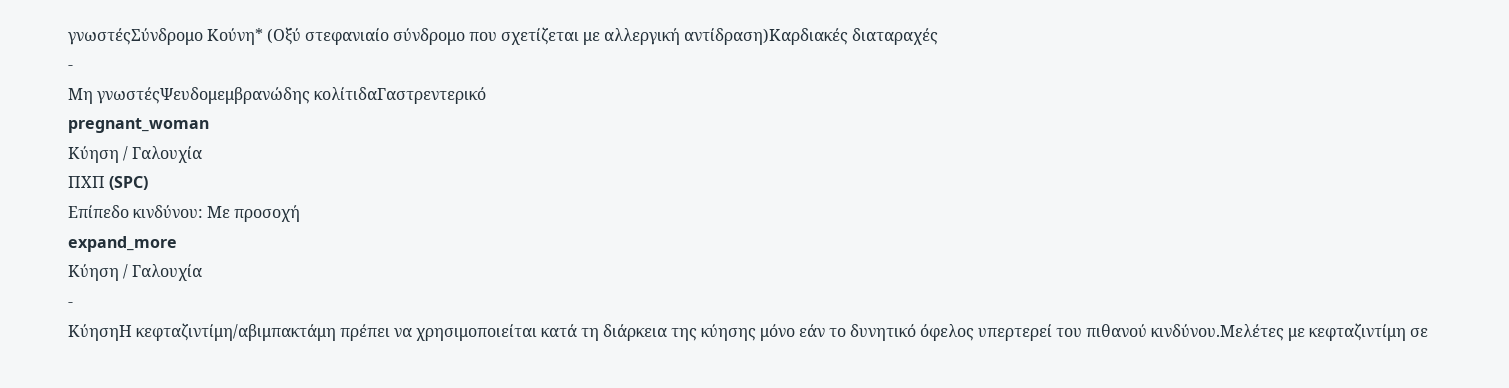γνωστέςΣύνδρομο Κούνη* (Οξύ στεφανιαίο σύνδρομο που σχετίζεται με αλλεργική αντίδραση)Καρδιακές διαταραχές
-
Μη γνωστέςΨευδομεμβρανώδης κολίτιδαΓαστρεντερικό
pregnant_woman
Κύηση / Γαλουχία
ΠΧΠ (SPC)
Επίπεδο κινδύνου: Με προσοχή
expand_more
Κύηση / Γαλουχία
-
ΚύησηΗ κεφταζιντίμη/αβιμπακτάμη πρέπει να χρησιμοποιείται κατά τη διάρκεια της κύησης μόνο εάν το δυνητικό όφελος υπερτερεί του πιθανού κινδύνου.Μελέτες με κεφταζιντίμη σε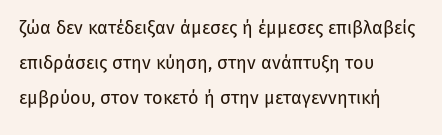ζώα δεν κατέδειξαν άμεσες ή έμμεσες επιβλαβείς επιδράσεις στην κύηση, στην ανάπτυξη του εμβρύου, στον τοκετό ή στην μεταγεννητική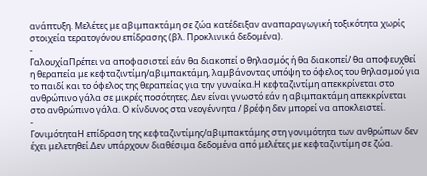ανάπτυξη. Μελέτες με αβιμπακτάμη σε ζώα κατέδειξαν αναπαραγωγική τοξικότητα χωρίς στοιχεία τερατογόνου επίδρασης (βλ. Προκλινικά δεδομένα).
-
ΓαλουχίαΠρέπει να αποφασιστεί εάν θα διακοπεί ο θηλασμός ή θα διακοπεί/ θα αποφευχθεί η θεραπεία με κεφταζιντίμη/αβιμπακτάμη, λαμβάνοντας υπόψη το όφελος του θηλασμού για το παιδί και το όφελος της θεραπείας για την γυναίκα.Η κεφταζιντίμη απεκκρίνεται στο ανθρώπινο γάλα σε μικρές ποσότητες. Δεν είναι γνωστό εάν η αβιμπακτάμη απεκκρίνεται στο ανθρώπινο γάλα. Ο κίνδυνος στα νεογέννητα / βρέφη δεν μπορεί να αποκλειστεί.
-
ΓονιμότηταΗ επίδραση της κεφταζιντίμης/αβιμπακτάμης στη γονιμότητα των ανθρώπων δεν έχει μελετηθεί.Δεν υπάρχουν διαθέσιμα δεδομένα από μελέτες με κεφταζιντίμη σε ζώα.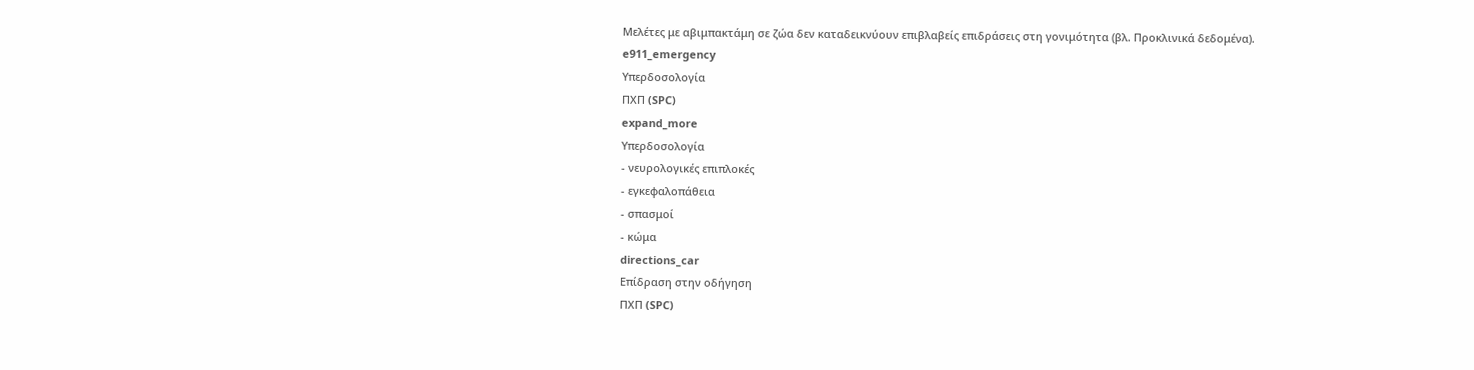Μελέτες με αβιμπακτάμη σε ζώα δεν καταδεικνύουν επιβλαβείς επιδράσεις στη γονιμότητα (βλ. Προκλινικά δεδομένα).
e911_emergency
Υπερδοσολογία
ΠΧΠ (SPC)
expand_more
Υπερδοσολογία
- νευρολογικές επιπλοκές
- εγκεφαλοπάθεια
- σπασμοί
- κώμα
directions_car
Επίδραση στην οδήγηση
ΠΧΠ (SPC)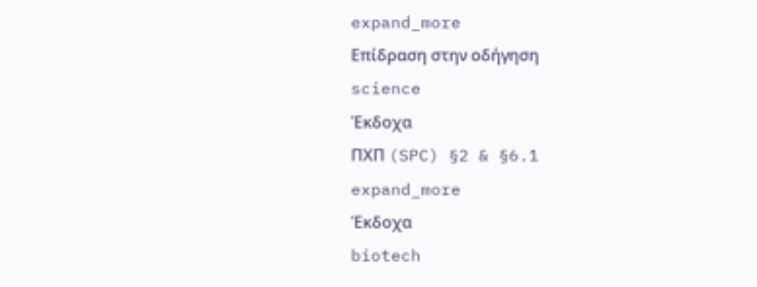expand_more
Επίδραση στην οδήγηση
science
Έκδοχα
ΠΧΠ (SPC) §2 & §6.1
expand_more
Έκδοχα
biotech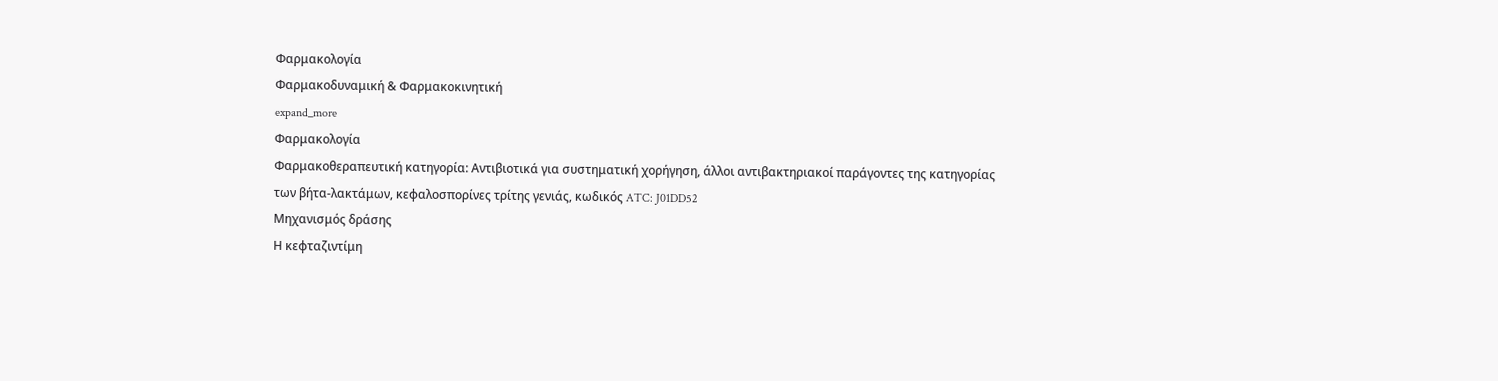Φαρμακολογία
Φαρμακοδυναμική & Φαρμακοκινητική
expand_more
Φαρμακολογία
Φαρμακοθεραπευτική κατηγορία: Αντιβιοτικά για συστηματική χορήγηση, άλλοι αντιβακτηριακοί παράγοντες της κατηγορίας των βήτα-λακτάμων, κεφαλοσπορίνες τρίτης γενιάς, κωδικός ATC: J01DD52
Μηχανισμός δράσης
Η κεφταζιντίμη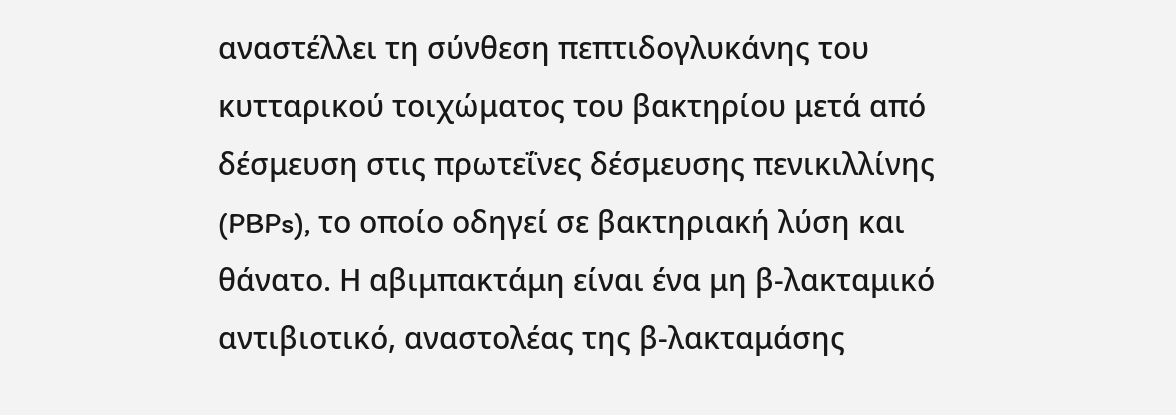αναστέλλει τη σύνθεση πεπτιδογλυκάνης του κυτταρικού τοιχώματος του βακτηρίου μετά από δέσμευση στις πρωτεΐνες δέσμευσης πενικιλλίνης (PBPs), το οποίο οδηγεί σε βακτηριακή λύση και θάνατο. Η αβιμπακτάμη είναι ένα μη β-λακταμικό αντιβιοτικό, αναστολέας της β-λακταμάσης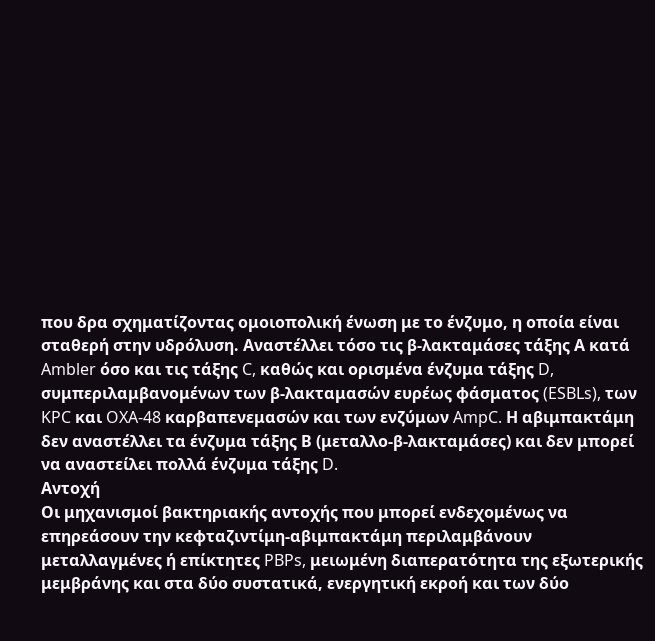που δρα σχηματίζοντας ομοιοπολική ένωση με το ένζυμο, η οποία είναι σταθερή στην υδρόλυση. Αναστέλλει τόσο τις β-λακταμάσες τάξης Α κατά Ambler όσο και τις τάξης C, καθώς και ορισμένα ένζυμα τάξης D, συμπεριλαμβανομένων των β-λακταμασών ευρέως φάσματος (ESBLs), των KPC και OXA-48 καρβαπενεμασών και των ενζύμων AmpC. Η αβιμπακτάμη δεν αναστέλλει τα ένζυμα τάξης Β (μεταλλο-β-λακταμάσες) και δεν μπορεί να αναστείλει πολλά ένζυμα τάξης D.
Αντοχή
Οι μηχανισμοί βακτηριακής αντοχής που μπορεί ενδεχομένως να επηρεάσουν την κεφταζιντίμη-αβιμπακτάμη περιλαμβάνουν μεταλλαγμένες ή επίκτητες PBPs, μειωμένη διαπερατότητα της εξωτερικής μεμβράνης και στα δύο συστατικά, ενεργητική εκροή και των δύο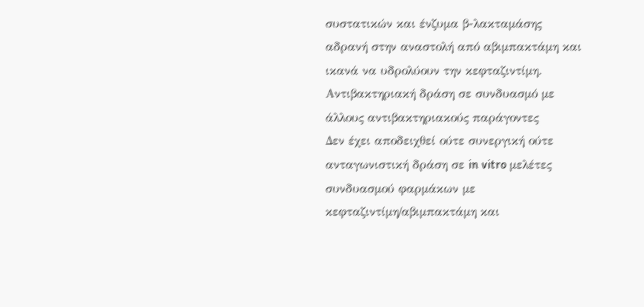συστατικών και ένζυμα β-λακταμάσης αδρανή στην αναστολή από αβιμπακτάμη και ικανά να υδρολύουν την κεφταζιντίμη.
Αντιβακτηριακή δράση σε συνδυασμό με άλλους αντιβακτηριακούς παράγοντες
Δεν έχει αποδειχθεί ούτε συνεργική ούτε ανταγωνιστική δράση σε in vitro μελέτες συνδυασμού φαρμάκων με κεφταζιντίμη/αβιμπακτάμη και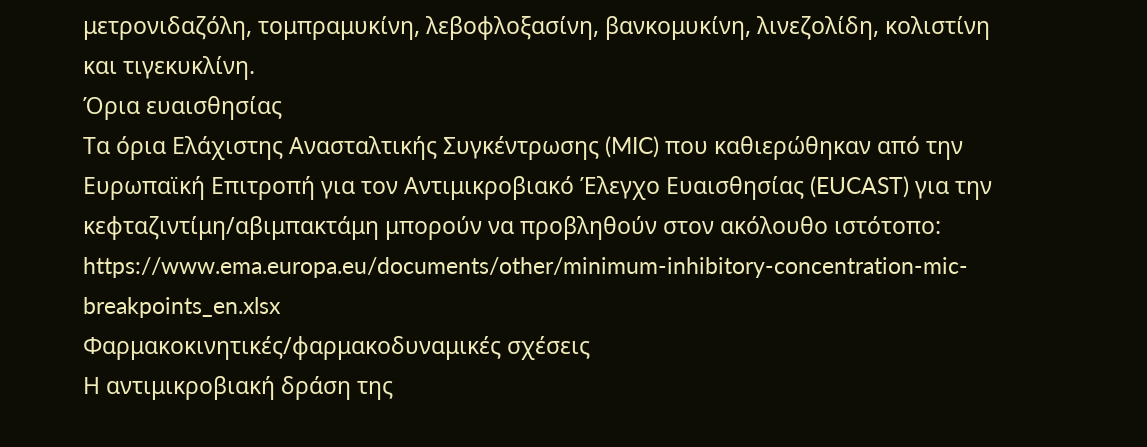μετρονιδαζόλη, τομπραμυκίνη, λεβοφλοξασίνη, βανκομυκίνη, λινεζολίδη, κολιστίνη και τιγεκυκλίνη.
Όρια ευαισθησίας
Τα όρια Ελάχιστης Ανασταλτικής Συγκέντρωσης (MIC) που καθιερώθηκαν από την Ευρωπαϊκή Επιτροπή για τον Αντιμικροβιακό Έλεγχο Ευαισθησίας (EUCAST) για την κεφταζιντίμη/αβιμπακτάμη μπορούν να προβληθούν στον ακόλουθο ιστότοπο: https://www.ema.europa.eu/documents/other/minimum-inhibitory-concentration-mic-breakpoints_en.xlsx
Φαρμακοκινητικές/φαρμακοδυναμικές σχέσεις
Η αντιμικροβιακή δράση της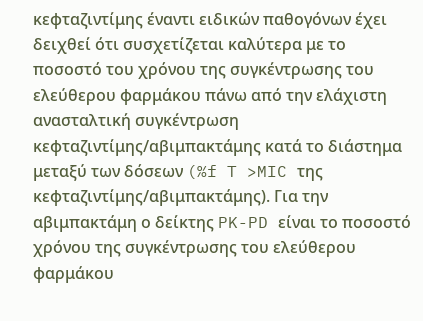κεφταζιντίμης έναντι ειδικών παθογόνων έχει δειχθεί ότι συσχετίζεται καλύτερα με το ποσοστό του χρόνου της συγκέντρωσης του ελεύθερου φαρμάκου πάνω από την ελάχιστη ανασταλτική συγκέντρωση κεφταζιντίμης/αβιμπακτάμης κατά το διάστημα μεταξύ των δόσεων (%f T >MIC της κεφταζιντίμης/αβιμπακτάμης). Για την αβιμπακτάμη ο δείκτης PK-PD είναι το ποσοστό χρόνου της συγκέντρωσης του ελεύθερου φαρμάκου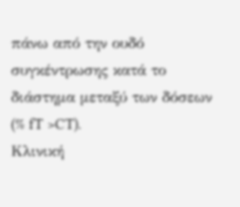πάνω από την ουδό συγκέντρωσης κατά το διάστημα μεταξύ των δόσεων (% fT >CT).
Κλινική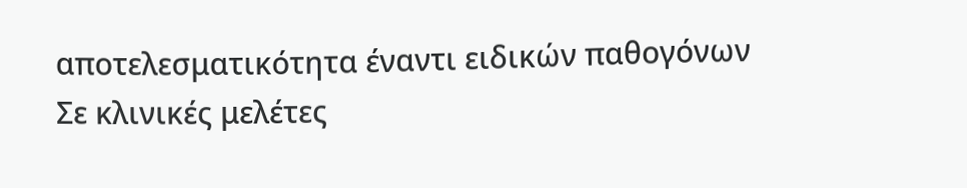αποτελεσματικότητα έναντι ειδικών παθογόνων
Σε κλινικές μελέτες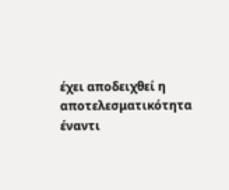έχει αποδειχθεί η αποτελεσματικότητα έναντι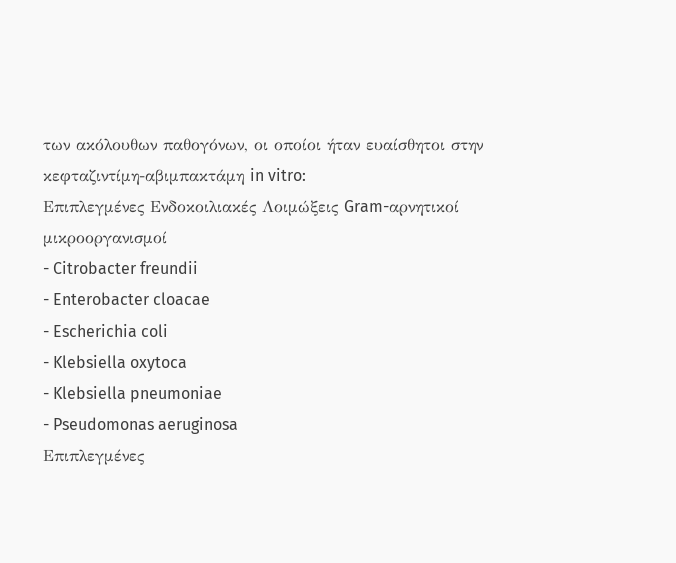των ακόλουθων παθογόνων, οι οποίοι ήταν ευαίσθητοι στην κεφταζιντίμη-αβιμπακτάμη in vitro:
Επιπλεγμένες Ενδοκοιλιακές Λοιμώξεις Gram-αρνητικοί μικροοργανισμοί
- Citrobacter freundii
- Enterobacter cloacae
- Escherichia coli
- Klebsiella oxytoca
- Klebsiella pneumoniae
- Pseudomonas aeruginosa
Επιπλεγμένες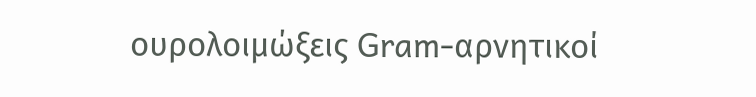ουρολοιμώξεις Gram-αρνητικοί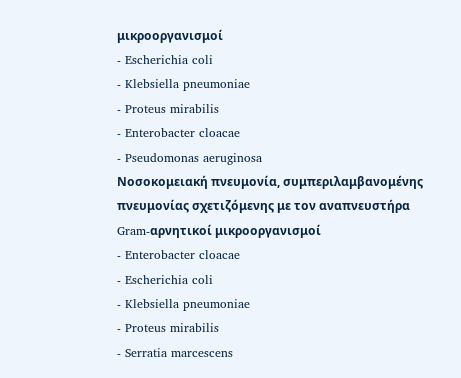μικροοργανισμοί
- Escherichia coli
- Klebsiella pneumoniae
- Proteus mirabilis
- Enterobacter cloacae
- Pseudomonas aeruginosa
Νοσοκομειακή πνευμονία, συμπεριλαμβανομένης πνευμονίας σχετιζόμενης με τον αναπνευστήρα Gram-αρνητικοί μικροοργανισμοί
- Enterobacter cloacae
- Escherichia coli
- Klebsiella pneumoniae
- Proteus mirabilis
- Serratia marcescens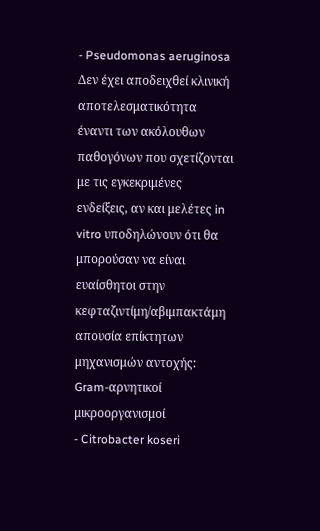- Pseudomonas aeruginosa
Δεν έχει αποδειχθεί κλινική αποτελεσματικότητα έναντι των ακόλουθων παθογόνων που σχετίζονται με τις εγκεκριμένες ενδείξεις, αν και μελέτες in vitro υποδηλώνουν ότι θα μπορούσαν να είναι ευαίσθητοι στην κεφταζιντίμη/αβιμπακτάμη απουσία επίκτητων μηχανισμών αντοχής:
Gram-αρνητικοί μικροοργανισμοί
- Citrobacter koseri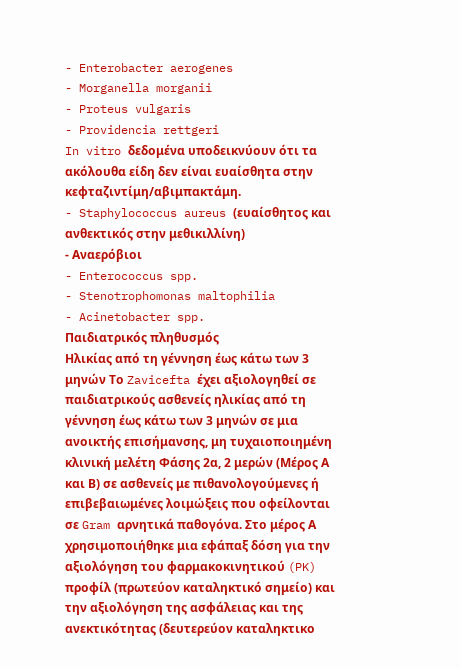- Enterobacter aerogenes
- Morganella morganii
- Proteus vulgaris
- Providencia rettgeri
In vitro δεδομένα υποδεικνύουν ότι τα ακόλουθα είδη δεν είναι ευαίσθητα στην κεφταζιντίμη/αβιμπακτάμη.
- Staphylococcus aureus (ευαίσθητος και ανθεκτικός στην μεθικιλλίνη)
- Αναερόβιοι
- Enterococcus spp.
- Stenotrophomonas maltophilia
- Acinetobacter spp.
Παιδιατρικός πληθυσμός
Ηλικίας από τη γέννηση έως κάτω των 3 μηνών Το Zavicefta έχει αξιολογηθεί σε παιδιατρικούς ασθενείς ηλικίας από τη γέννηση έως κάτω των 3 μηνών σε μια ανοικτής επισήμανσης, μη τυχαιοποιημένη κλινική μελέτη Φάσης 2α, 2 μερών (Μέρος Α και Β) σε ασθενείς με πιθανολογούμενες ή επιβεβαιωμένες λοιμώξεις που οφείλονται σε Gram αρνητικά παθογόνα. Στο μέρος Α χρησιμοποιήθηκε μια εφάπαξ δόση για την αξιολόγηση του φαρμακοκινητικού (PK) προφίλ (πρωτεύον καταληκτικό σημείο) και την αξιολόγηση της ασφάλειας και της ανεκτικότητας (δευτερεύον καταληκτικο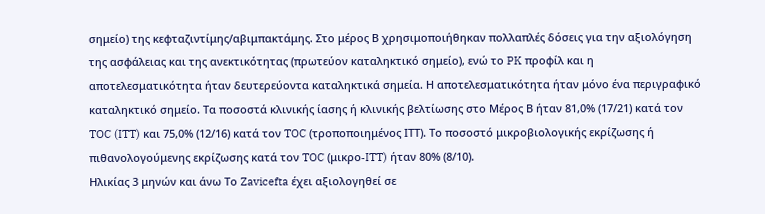σημείο) της κεφταζιντίμης/αβιμπακτάμης. Στο μέρος Β χρησιμοποιήθηκαν πολλαπλές δόσεις για την αξιολόγηση της ασφάλειας και της ανεκτικότητας (πρωτεύον καταληκτικό σημείο), ενώ το PK προφίλ και η αποτελεσματικότητα ήταν δευτερεύοντα καταληκτικά σημεία. Η αποτελεσματικότητα ήταν μόνο ένα περιγραφικό καταληκτικό σημείο. Τα ποσοστά κλινικής ίασης ή κλινικής βελτίωσης στο Μέρος Β ήταν 81,0% (17/21) κατά τον TOC (ITT) και 75,0% (12/16) κατά τον TOC (τροποποιημένος ΙTT). Το ποσοστό μικροβιολογικής εκρίζωσης ή πιθανολογούμενης εκρίζωσης κατά τον TOC (μικρο-ITT) ήταν 80% (8/10).
Ηλικίας 3 μηνών και άνω Το Zavicefta έχει αξιολογηθεί σε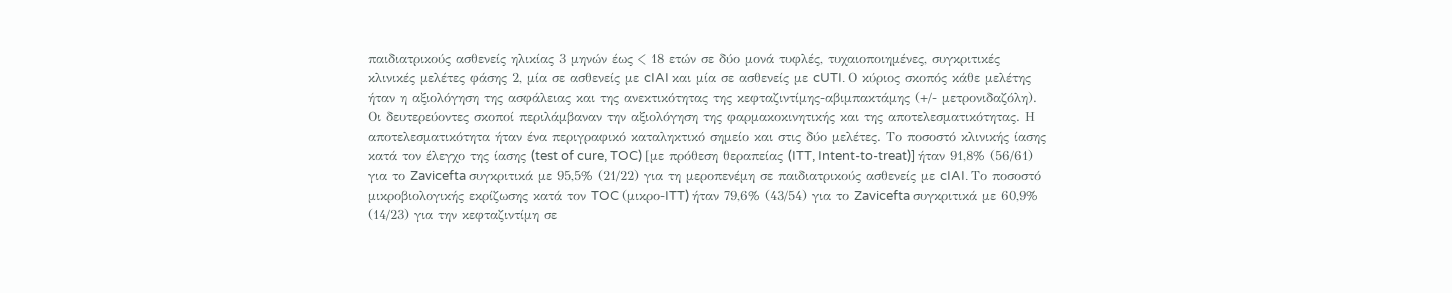παιδιατρικούς ασθενείς ηλικίας 3 μηνών έως < 18 ετών σε δύο μονά τυφλές, τυχαιοποιημένες, συγκριτικές κλινικές μελέτες φάσης 2, μία σε ασθενείς με cIAI και μία σε ασθενείς με cUTI. Ο κύριος σκοπός κάθε μελέτης ήταν η αξιολόγηση της ασφάλειας και της ανεκτικότητας της κεφταζιντίμης-αβιμπακτάμης (+/- μετρονιδαζόλη). Οι δευτερεύοντες σκοποί περιλάμβαναν την αξιολόγηση της φαρμακοκινητικής και της αποτελεσματικότητας. Η αποτελεσματικότητα ήταν ένα περιγραφικό καταληκτικό σημείο και στις δύο μελέτες. Το ποσοστό κλινικής ίασης κατά τον έλεγχο της ίασης (test of cure, TOC) [με πρόθεση θεραπείας (ITT, Intent-to-treat)] ήταν 91,8% (56/61) για το Zavicefta συγκριτικά με 95,5% (21/22) για τη μεροπενέμη σε παιδιατρικούς ασθενείς με cIAI. Το ποσοστό μικροβιολογικής εκρίζωσης κατά τον TOC (μικρο-ITT) ήταν 79,6% (43/54) για το Zavicefta συγκριτικά με 60,9% (14/23) για την κεφταζιντίμη σε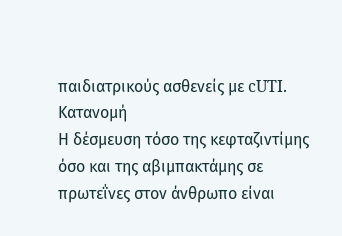παιδιατρικούς ασθενείς με cUTI.
Κατανομή
Η δέσμευση τόσο της κεφταζιντίμης όσο και της αβιμπακτάμης σε πρωτεΐνες στον άνθρωπο είναι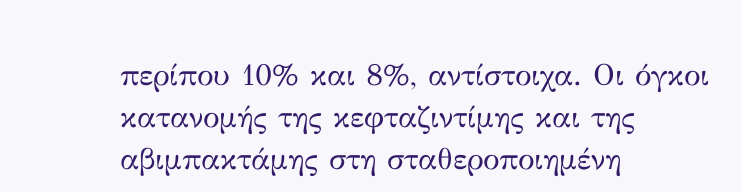περίπου 10% και 8%, αντίστοιχα. Οι όγκοι κατανομής της κεφταζιντίμης και της αβιμπακτάμης στη σταθεροποιημένη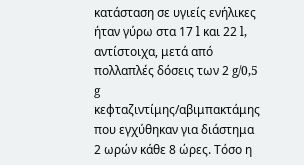κατάσταση σε υγιείς ενήλικες ήταν γύρω στα 17 l και 22 l, αντίστοιχα, μετά από πολλαπλές δόσεις των 2 g/0,5 g κεφταζιντίμης/αβιμπακτάμης που εγχύθηκαν για διάστημα 2 ωρών κάθε 8 ώρες. Τόσο η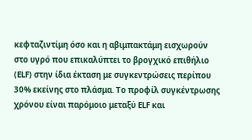κεφταζιντίμη όσο και η αβιμπακτάμη εισχωρούν στο υγρό που επικαλύπτει το βρογχικό επιθήλιο (ELF) στην ίδια έκταση με συγκεντρώσεις περίπου 30% εκείνης στο πλάσμα. Το προφίλ συγκέντρωσης χρόνου είναι παρόμοιο μεταξύ ELF και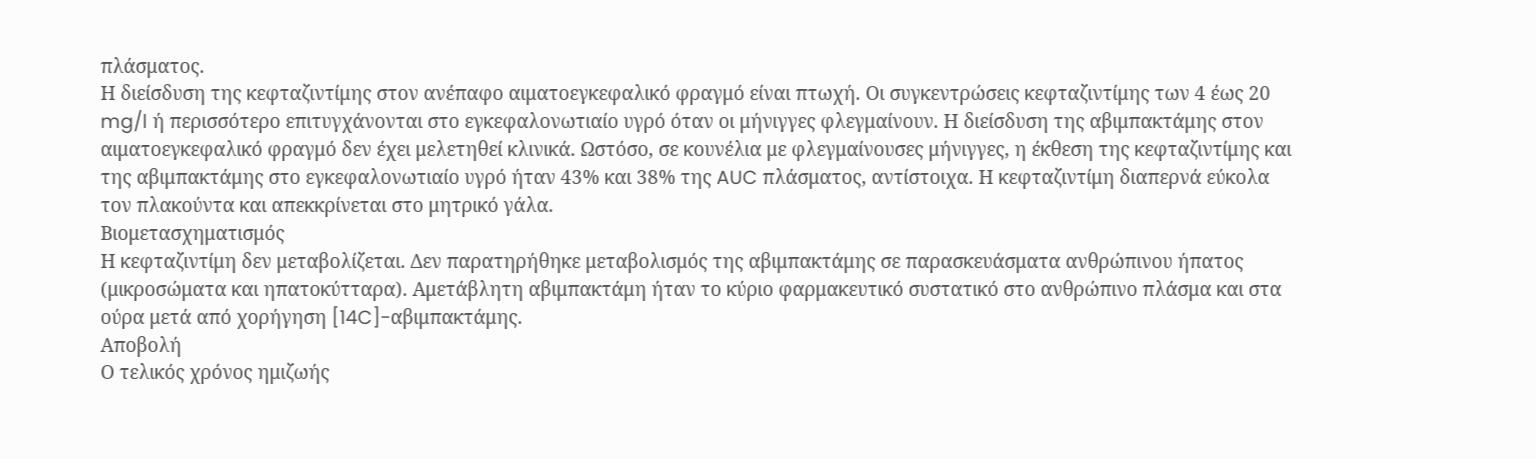πλάσματος.
Η διείσδυση της κεφταζιντίμης στον ανέπαφο αιματοεγκεφαλικό φραγμό είναι πτωχή. Οι συγκεντρώσεις κεφταζιντίμης των 4 έως 20 mg/l ή περισσότερο επιτυγχάνονται στο εγκεφαλονωτιαίο υγρό όταν οι μήνιγγες φλεγμαίνουν. Η διείσδυση της αβιμπακτάμης στον αιματοεγκεφαλικό φραγμό δεν έχει μελετηθεί κλινικά. Ωστόσο, σε κουνέλια με φλεγμαίνουσες μήνιγγες, η έκθεση της κεφταζιντίμης και της αβιμπακτάμης στο εγκεφαλονωτιαίο υγρό ήταν 43% και 38% της AUC πλάσματος, αντίστοιχα. Η κεφταζιντίμη διαπερνά εύκολα τον πλακούντα και απεκκρίνεται στο μητρικό γάλα.
Βιομετασχηματισμός
Η κεφταζιντίμη δεν μεταβολίζεται. Δεν παρατηρήθηκε μεταβολισμός της αβιμπακτάμης σε παρασκευάσματα ανθρώπινου ήπατος (μικροσώματα και ηπατοκύτταρα). Αμετάβλητη αβιμπακτάμη ήταν το κύριο φαρμακευτικό συστατικό στο ανθρώπινο πλάσμα και στα ούρα μετά από χορήγηση [14C]-αβιμπακτάμης.
Αποβολή
Ο τελικός χρόνος ημιζωής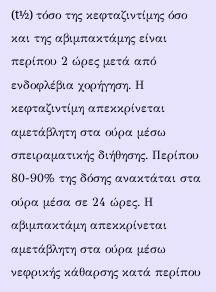(t½) τόσο της κεφταζιντίμης όσο και της αβιμπακτάμης είναι περίπου 2 ώρες μετά από ενδοφλέβια χορήγηση. Η κεφταζιντίμη απεκκρίνεται αμετάβλητη στα ούρα μέσω σπειραματικής διήθησης. Περίπου 80-90% της δόσης ανακτάται στα ούρα μέσα σε 24 ώρες. Η αβιμπακτάμη απεκκρίνεται αμετάβλητη στα ούρα μέσω νεφρικής κάθαρσης κατά περίπου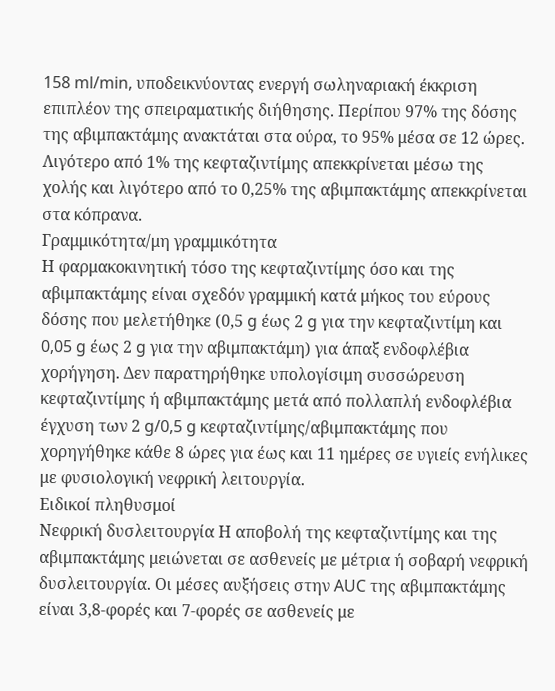158 ml/min, υποδεικνύοντας ενεργή σωληναριακή έκκριση επιπλέον της σπειραματικής διήθησης. Περίπου 97% της δόσης της αβιμπακτάμης ανακτάται στα ούρα, το 95% μέσα σε 12 ώρες. Λιγότερο από 1% της κεφταζιντίμης απεκκρίνεται μέσω της χολής και λιγότερο από το 0,25% της αβιμπακτάμης απεκκρίνεται στα κόπρανα.
Γραμμικότητα/μη γραμμικότητα
Η φαρμακοκινητική τόσο της κεφταζιντίμης όσο και της αβιμπακτάμης είναι σχεδόν γραμμική κατά μήκος του εύρους δόσης που μελετήθηκε (0,5 g έως 2 g για την κεφταζιντίμη και 0,05 g έως 2 g για την αβιμπακτάμη) για άπαξ ενδοφλέβια χορήγηση. Δεν παρατηρήθηκε υπολογίσιμη συσσώρευση κεφταζιντίμης ή αβιμπακτάμης μετά από πολλαπλή ενδοφλέβια έγχυση των 2 g/0,5 g κεφταζιντίμης/αβιμπακτάμης που χορηγήθηκε κάθε 8 ώρες για έως και 11 ημέρες σε υγιείς ενήλικες με φυσιολογική νεφρική λειτουργία.
Ειδικοί πληθυσμοί
Νεφρική δυσλειτουργία Η αποβολή της κεφταζιντίμης και της αβιμπακτάμης μειώνεται σε ασθενείς με μέτρια ή σοβαρή νεφρική δυσλειτουργία. Οι μέσες αυξήσεις στην AUC της αβιμπακτάμης είναι 3,8-φορές και 7-φορές σε ασθενείς με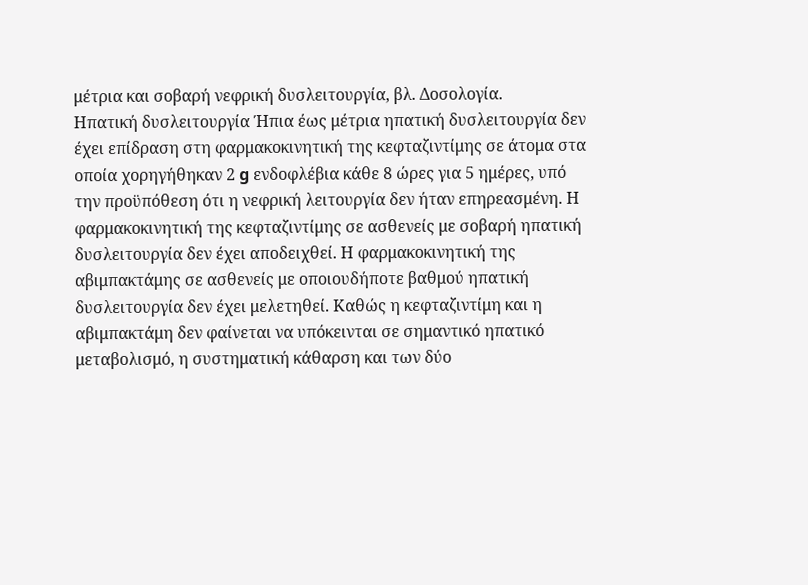μέτρια και σοβαρή νεφρική δυσλειτουργία, βλ. Δοσολογία.
Ηπατική δυσλειτουργία Ήπια έως μέτρια ηπατική δυσλειτουργία δεν έχει επίδραση στη φαρμακοκινητική της κεφταζιντίμης σε άτομα στα οποία χορηγήθηκαν 2 g ενδοφλέβια κάθε 8 ώρες για 5 ημέρες, υπό την προϋπόθεση ότι η νεφρική λειτουργία δεν ήταν επηρεασμένη. Η φαρμακοκινητική της κεφταζιντίμης σε ασθενείς με σοβαρή ηπατική δυσλειτουργία δεν έχει αποδειχθεί. Η φαρμακοκινητική της αβιμπακτάμης σε ασθενείς με οποιουδήποτε βαθμού ηπατική δυσλειτουργία δεν έχει μελετηθεί. Καθώς η κεφταζιντίμη και η αβιμπακτάμη δεν φαίνεται να υπόκεινται σε σημαντικό ηπατικό μεταβολισμό, η συστηματική κάθαρση και των δύο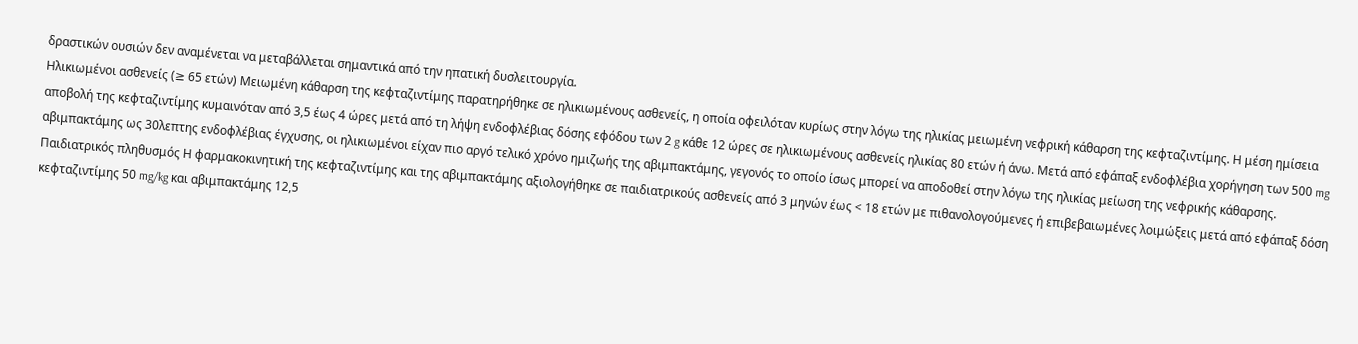δραστικών ουσιών δεν αναμένεται να μεταβάλλεται σημαντικά από την ηπατική δυσλειτουργία.
Ηλικιωμένοι ασθενείς (≥ 65 ετών) Μειωμένη κάθαρση της κεφταζιντίμης παρατηρήθηκε σε ηλικιωμένους ασθενείς, η οποία οφειλόταν κυρίως στην λόγω της ηλικίας μειωμένη νεφρική κάθαρση της κεφταζιντίμης. Η μέση ημίσεια αποβολή της κεφταζιντίμης κυμαινόταν από 3,5 έως 4 ώρες μετά από τη λήψη ενδοφλέβιας δόσης εφόδου των 2 g κάθε 12 ώρες σε ηλικιωμένους ασθενείς ηλικίας 80 ετών ή άνω. Μετά από εφάπαξ ενδοφλέβια χορήγηση των 500 mg αβιμπακτάμης ως 30λεπτης ενδοφλέβιας έγχυσης, οι ηλικιωμένοι είχαν πιο αργό τελικό χρόνο ημιζωής της αβιμπακτάμης, γεγονός το οποίο ίσως μπορεί να αποδοθεί στην λόγω της ηλικίας μείωση της νεφρικής κάθαρσης.
Παιδιατρικός πληθυσμός Η φαρμακοκινητική της κεφταζιντίμης και της αβιμπακτάμης αξιολογήθηκε σε παιδιατρικούς ασθενείς από 3 μηνών έως < 18 ετών με πιθανολογούμενες ή επιβεβαιωμένες λοιμώξεις μετά από εφάπαξ δόση κεφταζιντίμης 50 mg/kg και αβιμπακτάμης 12,5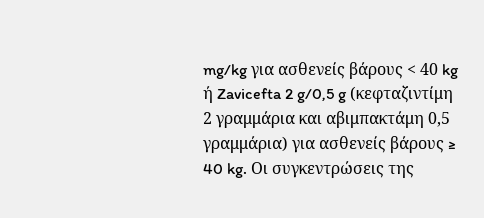mg/kg για ασθενείς βάρους < 40 kg ή Zavicefta 2 g/0,5 g (κεφταζιντίμη 2 γραμμάρια και αβιμπακτάμη 0,5 γραμμάρια) για ασθενείς βάρους ≥ 40 kg. Οι συγκεντρώσεις της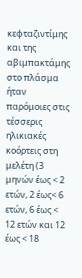κεφταζιντίμης και της αβιμπακτάμης στο πλάσμα ήταν παρόμοιες στις τέσσερις ηλικιακές κοόρτεις στη μελέτη (3 μηνών έως < 2 ετών, 2 έως< 6 ετών, 6 έως < 12 ετών και 12 έως < 18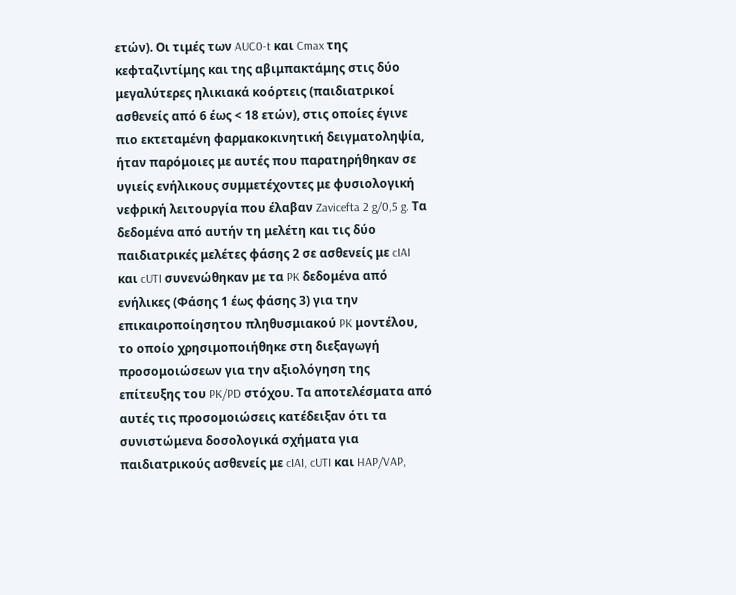ετών). Οι τιμές των AUC0-t και Cmax της κεφταζιντίμης και της αβιμπακτάμης στις δύο μεγαλύτερες ηλικιακά κοόρτεις (παιδιατρικοί ασθενείς από 6 έως < 18 ετών), στις οποίες έγινε πιο εκτεταμένη φαρμακοκινητική δειγματοληψία, ήταν παρόμοιες με αυτές που παρατηρήθηκαν σε υγιείς ενήλικους συμμετέχοντες με φυσιολογική νεφρική λειτουργία που έλαβαν Zavicefta 2 g/0,5 g. Τα δεδομένα από αυτήν τη μελέτη και τις δύο παιδιατρικές μελέτες φάσης 2 σε ασθενείς με cIAI και cUTI συνενώθηκαν με τα PK δεδομένα από ενήλικες (Φάσης 1 έως φάσης 3) για την επικαιροποίησητου πληθυσμιακού PK μοντέλου, το οποίο χρησιμοποιήθηκε στη διεξαγωγή προσομοιώσεων για την αξιολόγηση της επίτευξης του PK/PD στόχου. Τα αποτελέσματα από αυτές τις προσομοιώσεις κατέδειξαν ότι τα συνιστώμενα δοσολογικά σχήματα για παιδιατρικούς ασθενείς με cIAI, cUTI και HAP/VAP,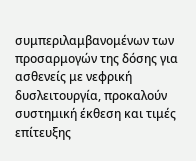συμπεριλαμβανομένων των προσαρμογών της δόσης για ασθενείς με νεφρική δυσλειτουργία, προκαλούν συστημική έκθεση και τιμές επίτευξης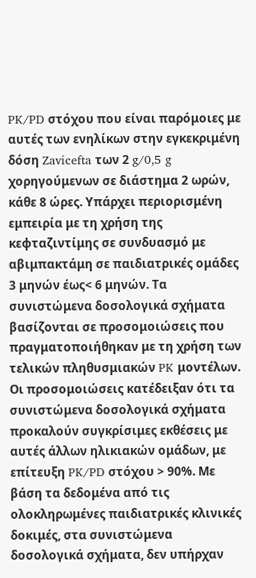PK/PD στόχου που είναι παρόμοιες με αυτές των ενηλίκων στην εγκεκριμένη δόση Zavicefta των 2 g/0,5 g χορηγούμενων σε διάστημα 2 ωρών, κάθε 8 ώρες. Υπάρχει περιορισμένη εμπειρία με τη χρήση της κεφταζιντίμης σε συνδυασμό με αβιμπακτάμη σε παιδιατρικές ομάδες 3 μηνών έως< 6 μηνών. Τα συνιστώμενα δοσολογικά σχήματα βασίζονται σε προσομοιώσεις που πραγματοποιήθηκαν με τη χρήση των τελικών πληθυσμιακών PK μοντέλων. Οι προσομοιώσεις κατέδειξαν ότι τα συνιστώμενα δοσολογικά σχήματα προκαλούν συγκρίσιμες εκθέσεις με αυτές άλλων ηλικιακών ομάδων, με επίτευξη PK/PD στόχου > 90%. Με βάση τα δεδομένα από τις ολοκληρωμένες παιδιατρικές κλινικές δοκιμές, στα συνιστώμενα δοσολογικά σχήματα, δεν υπήρχαν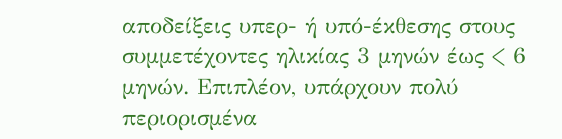αποδείξεις υπερ- ή υπό-έκθεσης στους συμμετέχοντες ηλικίας 3 μηνών έως < 6 μηνών. Επιπλέον, υπάρχουν πολύ περιορισμένα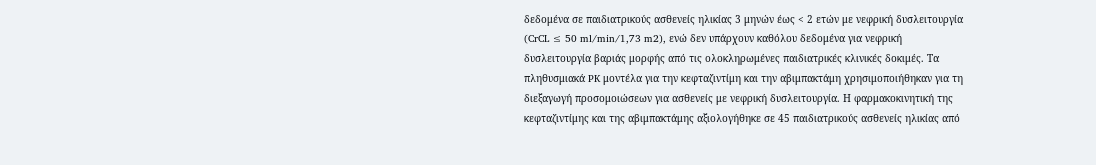δεδομένα σε παιδιατρικούς ασθενείς ηλικίας 3 μηνών έως < 2 ετών με νεφρική δυσλειτουργία (CrCL ≤ 50 ml/min/1,73 m2), ενώ δεν υπάρχουν καθόλου δεδομένα για νεφρική δυσλειτουργία βαριάς μορφής από τις ολοκληρωμένες παιδιατρικές κλινικές δοκιμές. Τα πληθυσμιακά PK μοντέλα για την κεφταζιντίμη και την αβιμπακτάμη χρησιμοποιήθηκαν για τη διεξαγωγή προσομοιώσεων για ασθενείς με νεφρική δυσλειτουργία. Η φαρμακοκινητική της κεφταζιντίμης και της αβιμπακτάμης αξιολογήθηκε σε 45 παιδιατρικούς ασθενείς ηλικίας από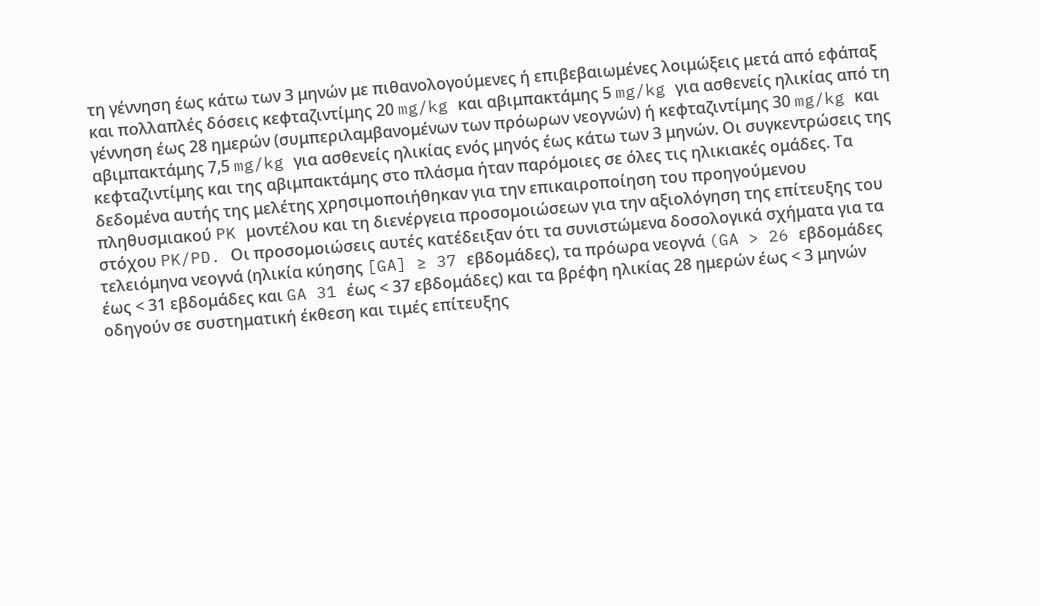τη γέννηση έως κάτω των 3 μηνών με πιθανολογούμενες ή επιβεβαιωμένες λοιμώξεις μετά από εφάπαξ και πολλαπλές δόσεις κεφταζιντίμης 20 mg/kg και αβιμπακτάμης 5 mg/kg για ασθενείς ηλικίας από τη γέννηση έως 28 ημερών (συμπεριλαμβανομένων των πρόωρων νεογνών) ή κεφταζιντίμης 30 mg/kg και αβιμπακτάμης 7,5 mg/kg για ασθενείς ηλικίας ενός μηνός έως κάτω των 3 μηνών. Οι συγκεντρώσεις της κεφταζιντίμης και της αβιμπακτάμης στο πλάσμα ήταν παρόμοιες σε όλες τις ηλικιακές ομάδες. Τα δεδομένα αυτής της μελέτης χρησιμοποιήθηκαν για την επικαιροποίηση του προηγούμενου πληθυσμιακού PK μοντέλου και τη διενέργεια προσομοιώσεων για την αξιολόγηση της επίτευξης του στόχου PK/PD. Οι προσομοιώσεις αυτές κατέδειξαν ότι τα συνιστώμενα δοσολογικά σχήματα για τα τελειόμηνα νεογνά (ηλικία κύησης [GA] ≥ 37 εβδομάδες), τα πρόωρα νεογνά (GA > 26 εβδομάδες έως < 31 εβδομάδες και GA 31 έως < 37 εβδομάδες) και τα βρέφη ηλικίας 28 ημερών έως < 3 μηνών οδηγούν σε συστηματική έκθεση και τιμές επίτευξης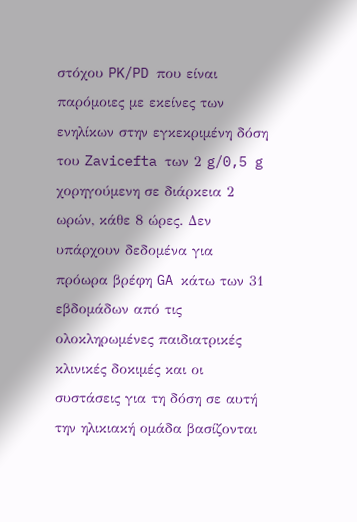στόχου PK/PD που είναι παρόμοιες με εκείνες των ενηλίκων στην εγκεκριμένη δόση του Zavicefta των 2 g/0,5 g χορηγούμενη σε διάρκεια 2 ωρών, κάθε 8 ώρες. Δεν υπάρχουν δεδομένα για πρόωρα βρέφη GA κάτω των 31 εβδομάδων από τις ολοκληρωμένες παιδιατρικές κλινικές δοκιμές και οι συστάσεις για τη δόση σε αυτή την ηλικιακή ομάδα βασίζονται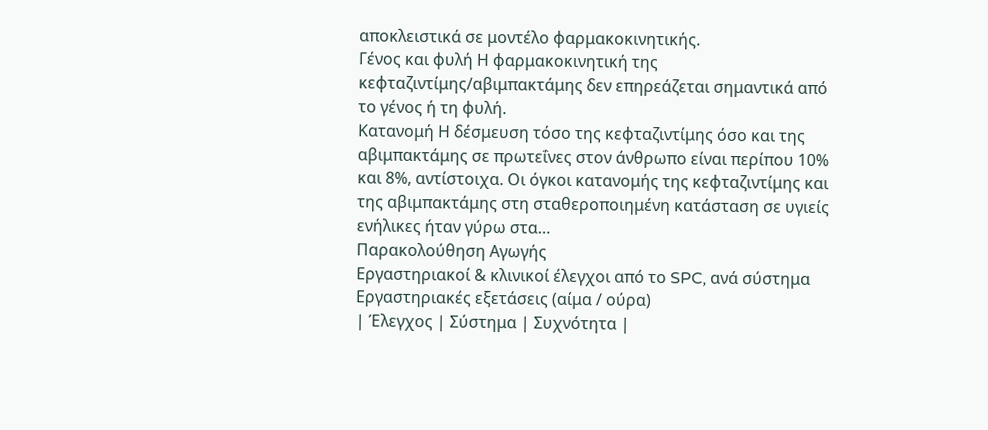αποκλειστικά σε μοντέλο φαρμακοκινητικής.
Γένος και φυλή Η φαρμακοκινητική της κεφταζιντίμης/αβιμπακτάμης δεν επηρεάζεται σημαντικά από το γένος ή τη φυλή.
Κατανομή Η δέσμευση τόσο της κεφταζιντίμης όσο και της αβιμπακτάμης σε πρωτεΐνες στον άνθρωπο είναι περίπου 10% και 8%, αντίστοιχα. Οι όγκοι κατανομής της κεφταζιντίμης και της αβιμπακτάμης στη σταθεροποιημένη κατάσταση σε υγιείς ενήλικες ήταν γύρω στα…
Παρακολούθηση Αγωγής
Εργαστηριακοί & κλινικοί έλεγχοι από το SPC, ανά σύστημα
Εργαστηριακές εξετάσεις (αίμα / ούρα)
| Έλεγχος | Σύστημα | Συχνότητα |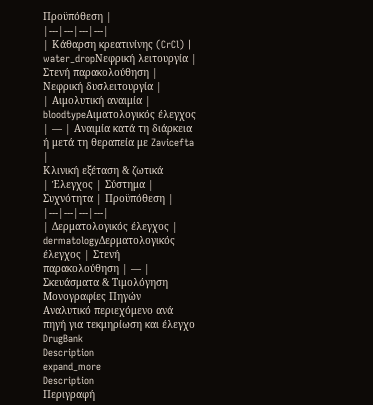Προϋπόθεση |
|---|---|---|---|
| Κάθαρση κρεατινίνης (CrCl) | water_dropΝεφρική λειτουργία | Στενή παρακολούθηση | Νεφρική δυσλειτουργία |
| Αιμολυτική αναιμία | bloodtypeΑιματολογικός έλεγχος | — | Αναιμία κατά τη διάρκεια ή μετά τη θεραπεία με Zavicefta |
Κλινική εξέταση & ζωτικά
| Έλεγχος | Σύστημα | Συχνότητα | Προϋπόθεση |
|---|---|---|---|
| Δερματολογικός έλεγχος | dermatologyΔερματολογικός έλεγχος | Στενή παρακολούθηση | — |
Σκευάσματα & Τιμολόγηση
Μονογραφίες Πηγών
Αναλυτικό περιεχόμενο ανά πηγή για τεκμηρίωση και έλεγχο
DrugBank
Description
expand_more
Description
Περιγραφή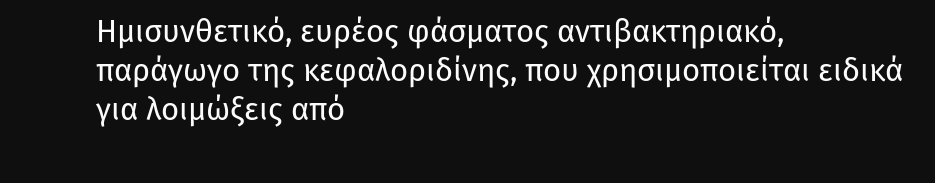Ημισυνθετικό, ευρέος φάσματος αντιβακτηριακό, παράγωγο της κεφαλοριδίνης, που χρησιμοποιείται ειδικά για λοιμώξεις από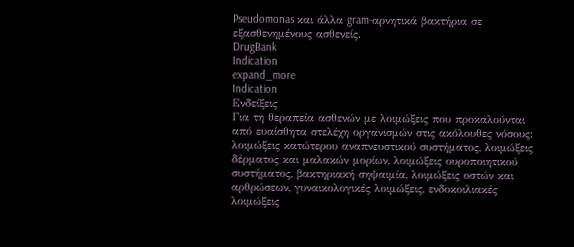Pseudomonas και άλλα gram-αρνητικά βακτήρια σε εξασθενημένους ασθενείς.
DrugBank
Indication
expand_more
Indication
Ενδείξεις
Για τη θεραπεία ασθενών με λοιμώξεις που προκαλούνται από ευαίσθητα στελέχη οργανισμών στις ακόλουθες νόσους: λοιμώξεις κατώτερου αναπνευστικού συστήματος, λοιμώξεις δέρματος και μαλακών μορίων, λοιμώξεις ουροποιητικού συστήματος, βακτηριακή σηψαιμία, λοιμώξεις οστών και αρθρώσεων, γυναικολογικές λοιμώξεις, ενδοκοιλιακές λοιμώξεις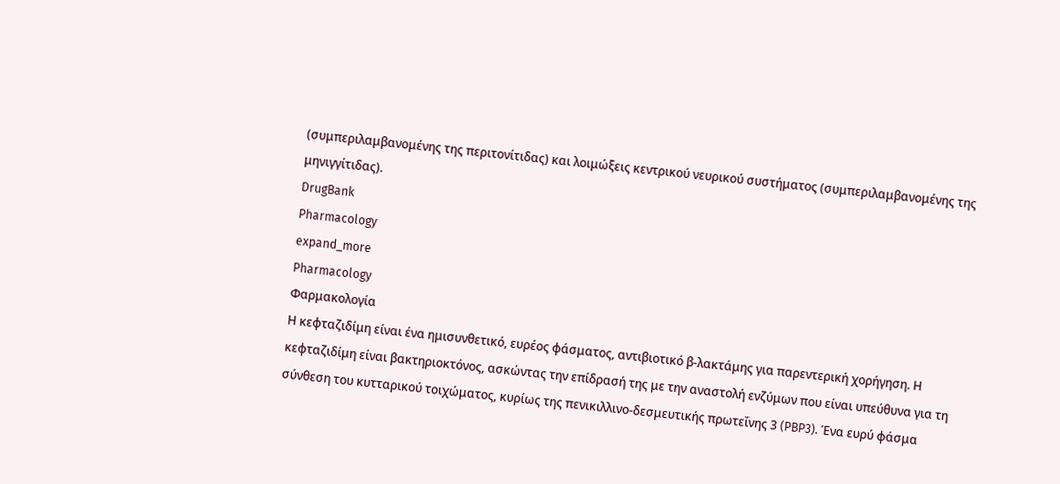(συμπεριλαμβανομένης της περιτονίτιδας) και λοιμώξεις κεντρικού νευρικού συστήματος (συμπεριλαμβανομένης της μηνιγγίτιδας).
DrugBank
Pharmacology
expand_more
Pharmacology
Φαρμακολογία
Η κεφταζιδίμη είναι ένα ημισυνθετικό, ευρέος φάσματος, αντιβιοτικό β-λακτάμης για παρεντερική χορήγηση. Η κεφταζιδίμη είναι βακτηριοκτόνος, ασκώντας την επίδρασή της με την αναστολή ενζύμων που είναι υπεύθυνα για τη σύνθεση του κυτταρικού τοιχώματος, κυρίως της πενικιλλινο-δεσμευτικής πρωτεΐνης 3 (PBP3). Ένα ευρύ φάσμα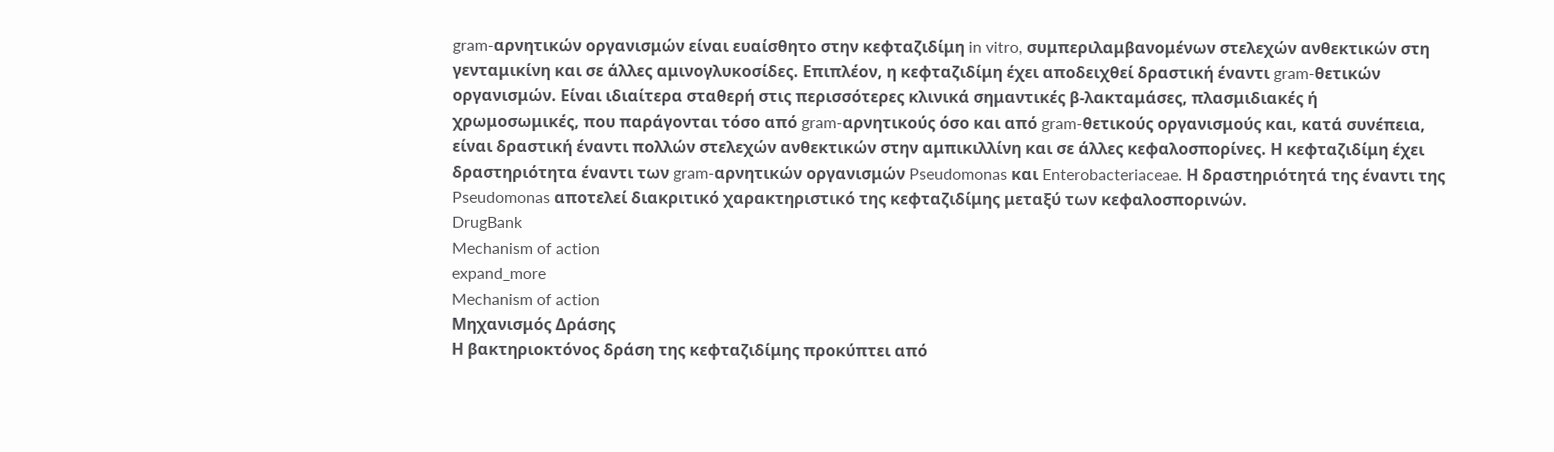gram-αρνητικών οργανισμών είναι ευαίσθητο στην κεφταζιδίμη in vitro, συμπεριλαμβανομένων στελεχών ανθεκτικών στη γενταμικίνη και σε άλλες αμινογλυκοσίδες. Επιπλέον, η κεφταζιδίμη έχει αποδειχθεί δραστική έναντι gram-θετικών οργανισμών. Είναι ιδιαίτερα σταθερή στις περισσότερες κλινικά σημαντικές β-λακταμάσες, πλασμιδιακές ή χρωμοσωμικές, που παράγονται τόσο από gram-αρνητικούς όσο και από gram-θετικούς οργανισμούς και, κατά συνέπεια, είναι δραστική έναντι πολλών στελεχών ανθεκτικών στην αμπικιλλίνη και σε άλλες κεφαλοσπορίνες. Η κεφταζιδίμη έχει δραστηριότητα έναντι των gram-αρνητικών οργανισμών Pseudomonas και Enterobacteriaceae. Η δραστηριότητά της έναντι της Pseudomonas αποτελεί διακριτικό χαρακτηριστικό της κεφταζιδίμης μεταξύ των κεφαλοσπορινών.
DrugBank
Mechanism of action
expand_more
Mechanism of action
Μηχανισμός Δράσης
Η βακτηριοκτόνος δράση της κεφταζιδίμης προκύπτει από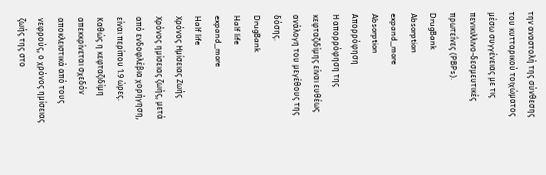την αναστολή της σύνθεσης του κυτταρικού τοιχώματος μέσω συγγένειας με τις πενικιλλινο-δεσμευτικές πρωτεΐνες (PBPs).
DrugBank
Absorption
expand_more
Absorption
Απορρόφηση
Η απορρόφηση της κεφταζιδίμης είναι ευθέως ανάλογη του μεγέθους της δόσης.
DrugBank
Half life
expand_more
Half life
Χρόνος Ημίσειας Ζωής
Χρόνος ημίσειας ζωής, μετά από ενδοφλέβια χορήγηση, είναι περίπου 1.9 ώρες. Καθώς η κεφταζιδίμη απεκκρίνεται σχεδόν αποκλειστικά από τους νεφρούς, ο χρόνος ημίσειας ζωής της στο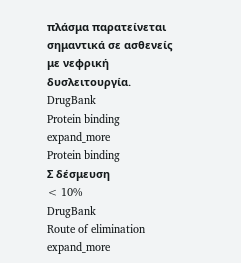πλάσμα παρατείνεται σημαντικά σε ασθενείς με νεφρική δυσλειτουργία.
DrugBank
Protein binding
expand_more
Protein binding
Σ δέσμευση
< 10%
DrugBank
Route of elimination
expand_more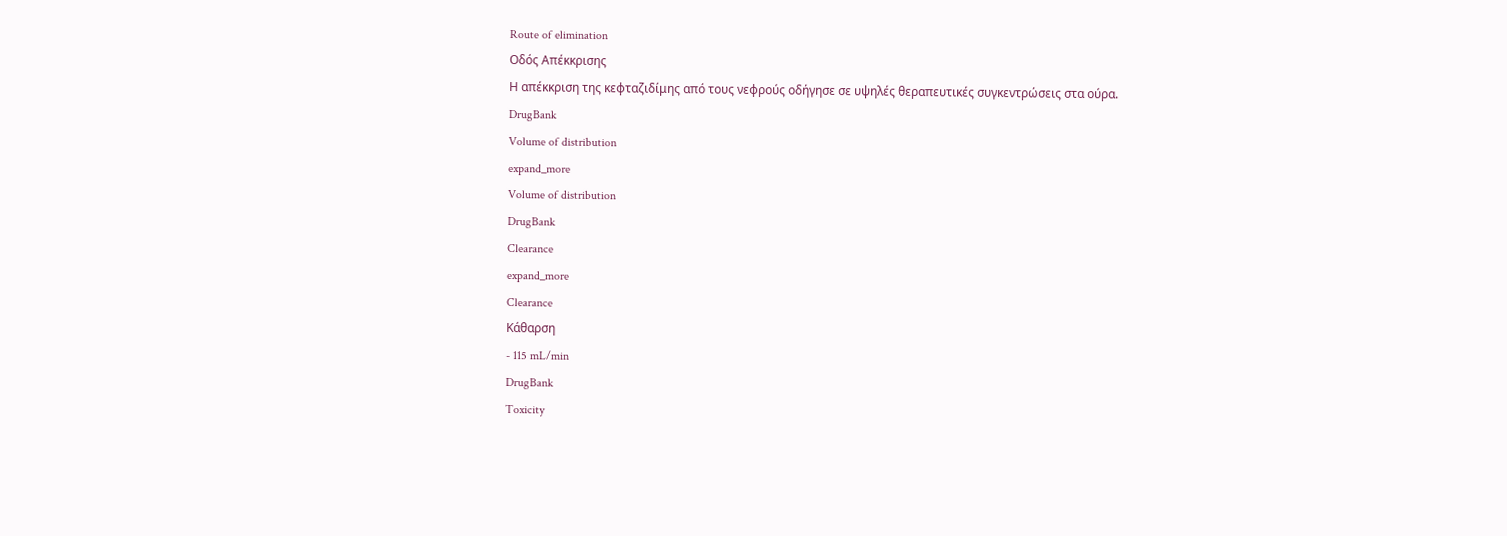Route of elimination
Οδός Απέκκρισης
Η απέκκριση της κεφταζιδίμης από τους νεφρούς οδήγησε σε υψηλές θεραπευτικές συγκεντρώσεις στα ούρα.
DrugBank
Volume of distribution
expand_more
Volume of distribution
DrugBank
Clearance
expand_more
Clearance
Κάθαρση
- 115 mL/min
DrugBank
Toxicity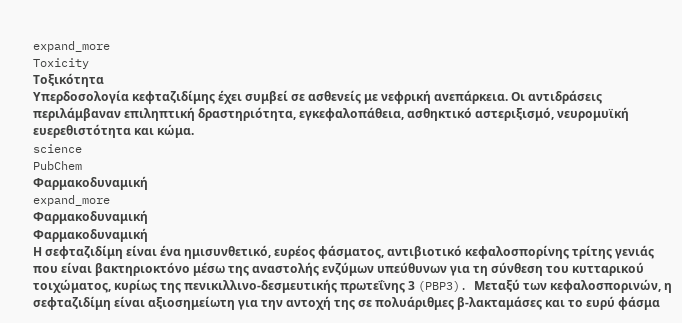expand_more
Toxicity
Τοξικότητα
Υπερδοσολογία κεφταζιδίμης έχει συμβεί σε ασθενείς με νεφρική ανεπάρκεια. Οι αντιδράσεις περιλάμβαναν επιληπτική δραστηριότητα, εγκεφαλοπάθεια, ασθηκτικό αστεριξισμό, νευρομυϊκή ευερεθιστότητα και κώμα.
science
PubChem
Φαρμακοδυναμική
expand_more
Φαρμακοδυναμική
Φαρμακοδυναμική
Η σεφταζιδίμη είναι ένα ημισυνθετικό, ευρέος φάσματος, αντιβιοτικό κεφαλοσπορίνης τρίτης γενιάς που είναι βακτηριοκτόνο μέσω της αναστολής ενζύμων υπεύθυνων για τη σύνθεση του κυτταρικού τοιχώματος, κυρίως της πενικιλλινο-δεσμευτικής πρωτεΐνης 3 (PBP3). Μεταξύ των κεφαλοσπορινών, η σεφταζιδίμη είναι αξιοσημείωτη για την αντοχή της σε πολυάριθμες β-λακταμάσες και το ευρύ φάσμα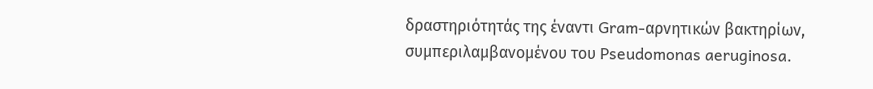δραστηριότητάς της έναντι Gram-αρνητικών βακτηρίων, συμπεριλαμβανομένου του Pseudomonas aeruginosa.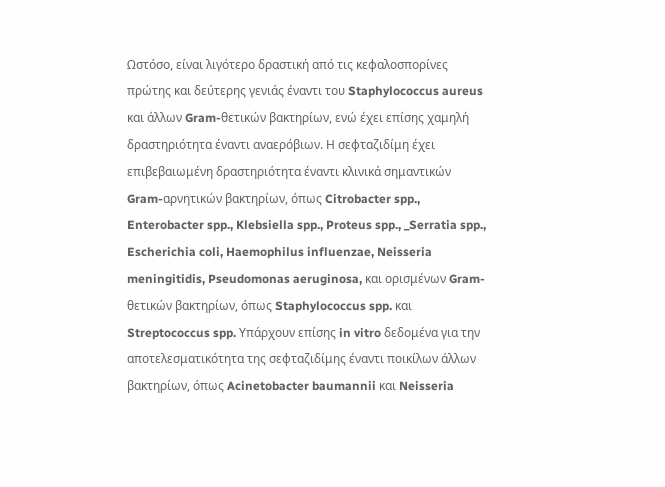Ωστόσο, είναι λιγότερο δραστική από τις κεφαλοσπορίνες πρώτης και δεύτερης γενιάς έναντι του Staphylococcus aureus και άλλων Gram-θετικών βακτηρίων, ενώ έχει επίσης χαμηλή δραστηριότητα έναντι αναερόβιων. Η σεφταζιδίμη έχει επιβεβαιωμένη δραστηριότητα έναντι κλινικά σημαντικών Gram-αρνητικών βακτηρίων, όπως Citrobacter spp., Enterobacter spp., Klebsiella spp., Proteus spp., _Serratia spp., Escherichia coli, Haemophilus influenzae, Neisseria meningitidis, Pseudomonas aeruginosa, και ορισμένων Gram-θετικών βακτηρίων, όπως Staphylococcus spp. και Streptococcus spp. Υπάρχουν επίσης in vitro δεδομένα για την αποτελεσματικότητα της σεφταζιδίμης έναντι ποικίλων άλλων βακτηρίων, όπως Acinetobacter baumannii και Neisseria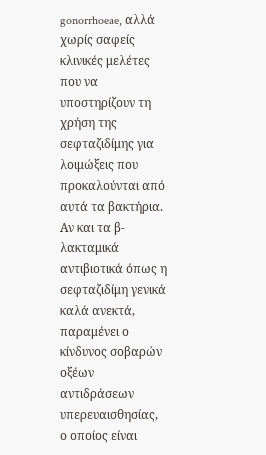gonorrhoeae, αλλά χωρίς σαφείς κλινικές μελέτες που να υποστηρίζουν τη χρήση της σεφταζιδίμης για λοιμώξεις που προκαλούνται από αυτά τα βακτήρια.
Αν και τα β-λακταμικά αντιβιοτικά όπως η σεφταζιδίμη γενικά καλά ανεκτά, παραμένει ο κίνδυνος σοβαρών οξέων αντιδράσεων υπερευαισθησίας, ο οποίος είναι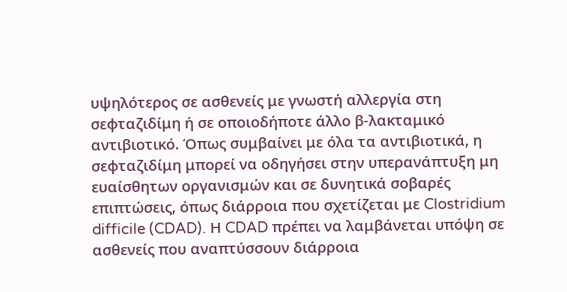υψηλότερος σε ασθενείς με γνωστή αλλεργία στη σεφταζιδίμη ή σε οποιοδήποτε άλλο β-λακταμικό αντιβιοτικό. Όπως συμβαίνει με όλα τα αντιβιοτικά, η σεφταζιδίμη μπορεί να οδηγήσει στην υπερανάπτυξη μη ευαίσθητων οργανισμών και σε δυνητικά σοβαρές επιπτώσεις, όπως διάρροια που σχετίζεται με Clostridium difficile (CDAD). Η CDAD πρέπει να λαμβάνεται υπόψη σε ασθενείς που αναπτύσσουν διάρροια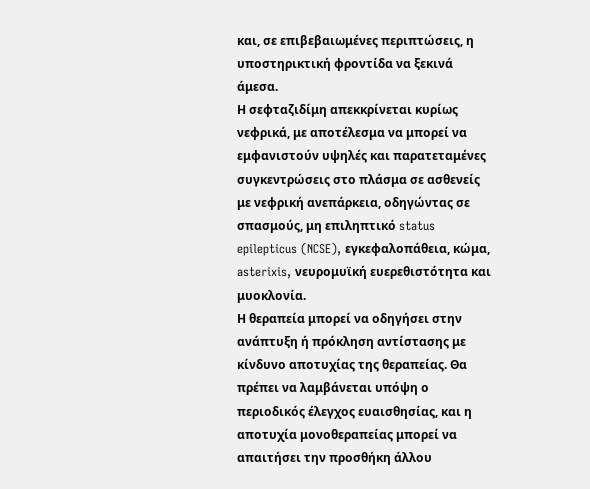και, σε επιβεβαιωμένες περιπτώσεις, η υποστηρικτική φροντίδα να ξεκινά άμεσα.
Η σεφταζιδίμη απεκκρίνεται κυρίως νεφρικά, με αποτέλεσμα να μπορεί να εμφανιστούν υψηλές και παρατεταμένες συγκεντρώσεις στο πλάσμα σε ασθενείς με νεφρική ανεπάρκεια, οδηγώντας σε σπασμούς, μη επιληπτικό status epilepticus (NCSE), εγκεφαλοπάθεια, κώμα, asterixis, νευρομυϊκή ευερεθιστότητα και μυοκλονία.
Η θεραπεία μπορεί να οδηγήσει στην ανάπτυξη ή πρόκληση αντίστασης με κίνδυνο αποτυχίας της θεραπείας. Θα πρέπει να λαμβάνεται υπόψη ο περιοδικός έλεγχος ευαισθησίας, και η αποτυχία μονοθεραπείας μπορεί να απαιτήσει την προσθήκη άλλου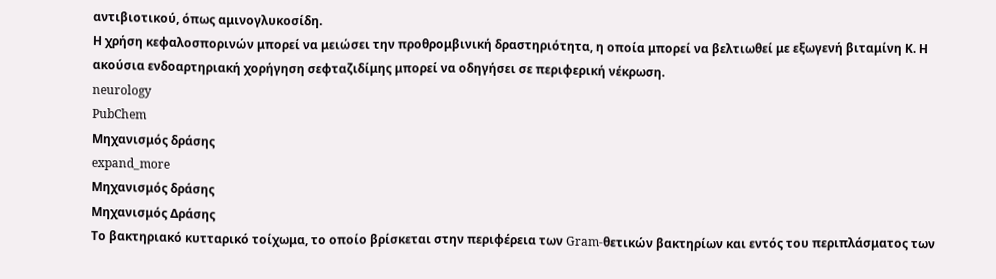αντιβιοτικού, όπως αμινογλυκοσίδη.
Η χρήση κεφαλοσπορινών μπορεί να μειώσει την προθρομβινική δραστηριότητα, η οποία μπορεί να βελτιωθεί με εξωγενή βιταμίνη Κ. Η ακούσια ενδοαρτηριακή χορήγηση σεφταζιδίμης μπορεί να οδηγήσει σε περιφερική νέκρωση.
neurology
PubChem
Μηχανισμός δράσης
expand_more
Μηχανισμός δράσης
Μηχανισμός Δράσης
Το βακτηριακό κυτταρικό τοίχωμα, το οποίο βρίσκεται στην περιφέρεια των Gram-θετικών βακτηρίων και εντός του περιπλάσματος των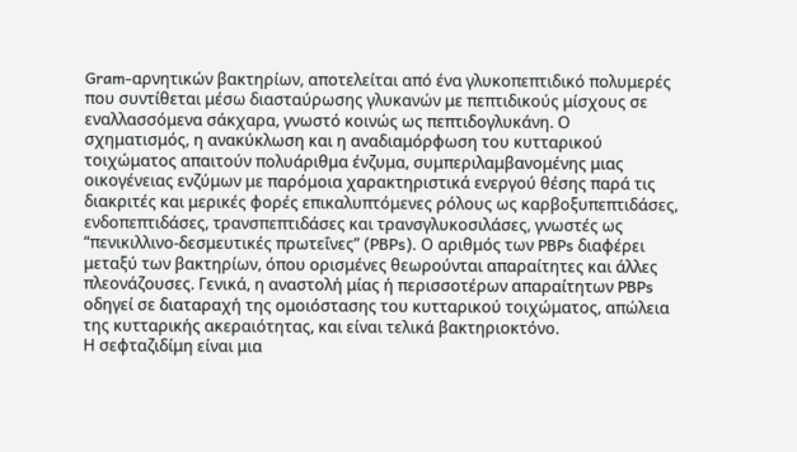Gram-αρνητικών βακτηρίων, αποτελείται από ένα γλυκοπεπτιδικό πολυμερές που συντίθεται μέσω διασταύρωσης γλυκανών με πεπτιδικούς μίσχους σε εναλλασσόμενα σάκχαρα, γνωστό κοινώς ως πεπτιδογλυκάνη. Ο σχηματισμός, η ανακύκλωση και η αναδιαμόρφωση του κυτταρικού τοιχώματος απαιτούν πολυάριθμα ένζυμα, συμπεριλαμβανομένης μιας οικογένειας ενζύμων με παρόμοια χαρακτηριστικά ενεργού θέσης παρά τις διακριτές και μερικές φορές επικαλυπτόμενες ρόλους ως καρβοξυπεπτιδάσες, ενδοπεπτιδάσες, τρανσπεπτιδάσες και τρανσγλυκοσιλάσες, γνωστές ως “πενικιλλινο-δεσμευτικές πρωτεΐνες” (PBPs). Ο αριθμός των PBPs διαφέρει μεταξύ των βακτηρίων, όπου ορισμένες θεωρούνται απαραίτητες και άλλες πλεονάζουσες. Γενικά, η αναστολή μίας ή περισσοτέρων απαραίτητων PBPs οδηγεί σε διαταραχή της ομοιόστασης του κυτταρικού τοιχώματος, απώλεια της κυτταρικής ακεραιότητας, και είναι τελικά βακτηριοκτόνο.
Η σεφταζιδίμη είναι μια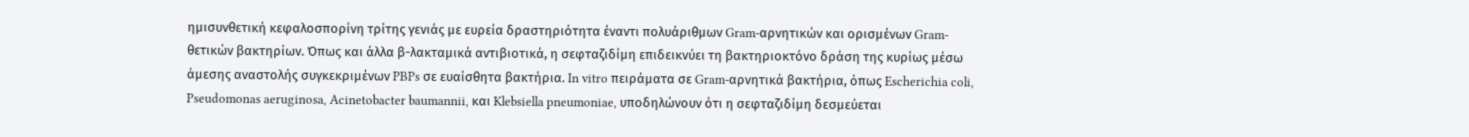ημισυνθετική κεφαλοσπορίνη τρίτης γενιάς με ευρεία δραστηριότητα έναντι πολυάριθμων Gram-αρνητικών και ορισμένων Gram-θετικών βακτηρίων. Όπως και άλλα β-λακταμικά αντιβιοτικά, η σεφταζιδίμη επιδεικνύει τη βακτηριοκτόνο δράση της κυρίως μέσω άμεσης αναστολής συγκεκριμένων PBPs σε ευαίσθητα βακτήρια. In vitro πειράματα σε Gram-αρνητικά βακτήρια, όπως Escherichia coli, Pseudomonas aeruginosa, Acinetobacter baumannii, και Klebsiella pneumoniae, υποδηλώνουν ότι η σεφταζιδίμη δεσμεύεται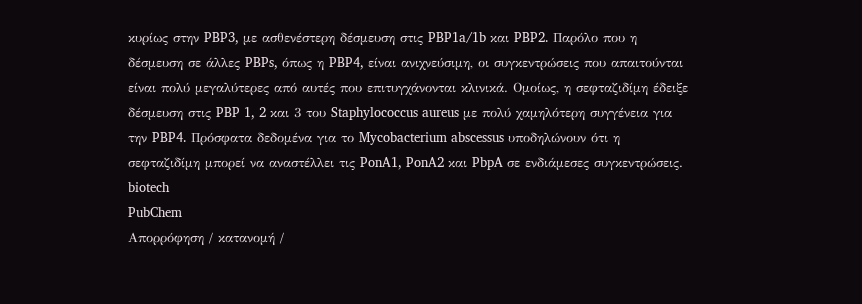κυρίως στην PBP3, με ασθενέστερη δέσμευση στις PBP1a/1b και PBP2. Παρόλο που η δέσμευση σε άλλες PBPs, όπως η PBP4, είναι ανιχνεύσιμη, οι συγκεντρώσεις που απαιτούνται είναι πολύ μεγαλύτερες από αυτές που επιτυγχάνονται κλινικά. Ομοίως, η σεφταζιδίμη έδειξε δέσμευση στις PBP 1, 2 και 3 του Staphylococcus aureus με πολύ χαμηλότερη συγγένεια για την PBP4. Πρόσφατα δεδομένα για το Mycobacterium abscessus υποδηλώνουν ότι η σεφταζιδίμη μπορεί να αναστέλλει τις PonA1, PonA2 και PbpA σε ενδιάμεσες συγκεντρώσεις.
biotech
PubChem
Απορρόφηση / κατανομή /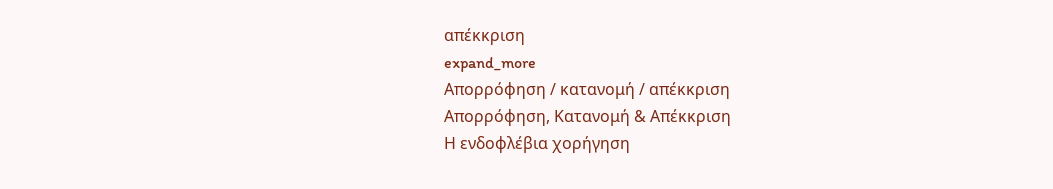απέκκριση
expand_more
Απορρόφηση / κατανομή / απέκκριση
Απορρόφηση, Κατανομή & Απέκκριση
Η ενδοφλέβια χορήγηση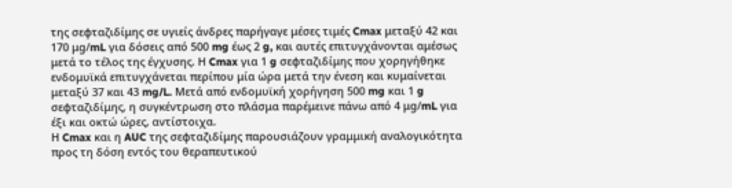της σεφταζιδίμης σε υγιείς άνδρες παρήγαγε μέσες τιμές Cmax μεταξύ 42 και 170 μg/mL για δόσεις από 500 mg έως 2 g, και αυτές επιτυγχάνονται αμέσως μετά το τέλος της έγχυσης. Η Cmax για 1 g σεφταζιδίμης που χορηγήθηκε ενδομυϊκά επιτυγχάνεται περίπου μία ώρα μετά την ένεση και κυμαίνεται μεταξύ 37 και 43 mg/L. Μετά από ενδομυϊκή χορήγηση 500 mg και 1 g σεφταζιδίμης, η συγκέντρωση στο πλάσμα παρέμεινε πάνω από 4 μg/mL για έξι και οκτώ ώρες, αντίστοιχα.
Η Cmax και η AUC της σεφταζιδίμης παρουσιάζουν γραμμική αναλογικότητα προς τη δόση εντός του θεραπευτικού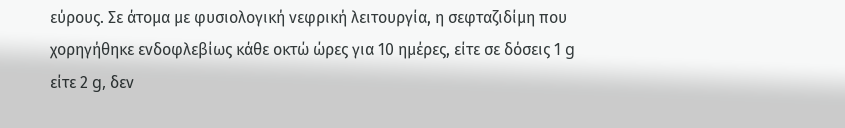εύρους. Σε άτομα με φυσιολογική νεφρική λειτουργία, η σεφταζιδίμη που χορηγήθηκε ενδοφλεβίως κάθε οκτώ ώρες για 10 ημέρες, είτε σε δόσεις 1 g είτε 2 g, δεν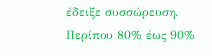έδειξε συσσώρευση.
Περίπου 80% έως 90%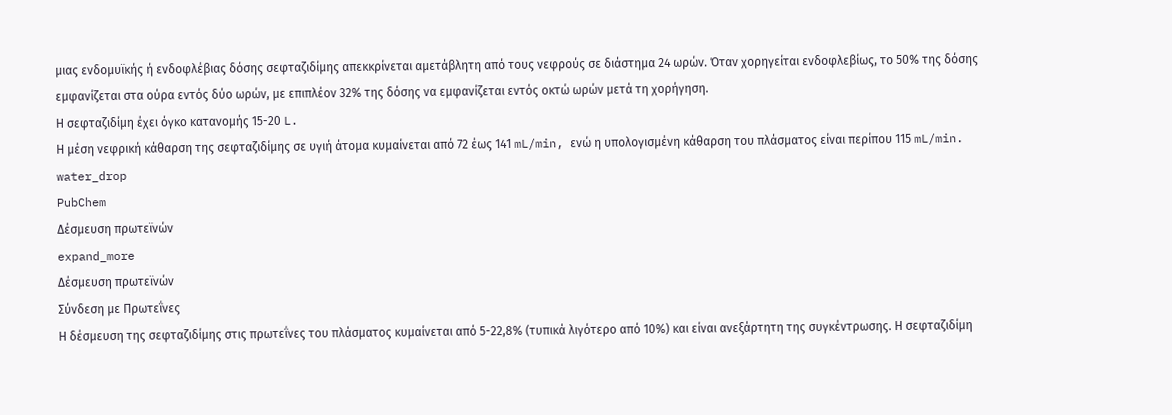μιας ενδομυϊκής ή ενδοφλέβιας δόσης σεφταζιδίμης απεκκρίνεται αμετάβλητη από τους νεφρούς σε διάστημα 24 ωρών. Όταν χορηγείται ενδοφλεβίως, το 50% της δόσης εμφανίζεται στα ούρα εντός δύο ωρών, με επιπλέον 32% της δόσης να εμφανίζεται εντός οκτώ ωρών μετά τη χορήγηση.
Η σεφταζιδίμη έχει όγκο κατανομής 15-20 L.
Η μέση νεφρική κάθαρση της σεφταζιδίμης σε υγιή άτομα κυμαίνεται από 72 έως 141 mL/min, ενώ η υπολογισμένη κάθαρση του πλάσματος είναι περίπου 115 mL/min.
water_drop
PubChem
Δέσμευση πρωτεϊνών
expand_more
Δέσμευση πρωτεϊνών
Σύνδεση με Πρωτεΐνες
Η δέσμευση της σεφταζιδίμης στις πρωτεΐνες του πλάσματος κυμαίνεται από 5-22,8% (τυπικά λιγότερο από 10%) και είναι ανεξάρτητη της συγκέντρωσης. Η σεφταζιδίμη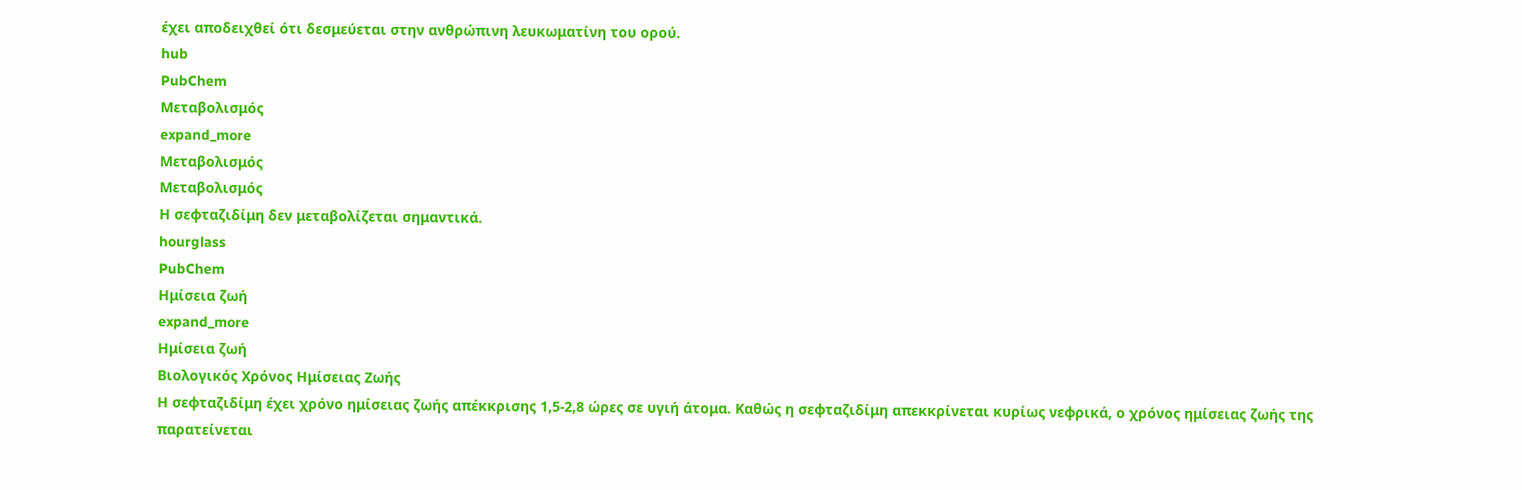έχει αποδειχθεί ότι δεσμεύεται στην ανθρώπινη λευκωματίνη του ορού.
hub
PubChem
Μεταβολισμός
expand_more
Μεταβολισμός
Μεταβολισμός
Η σεφταζιδίμη δεν μεταβολίζεται σημαντικά.
hourglass
PubChem
Ημίσεια ζωή
expand_more
Ημίσεια ζωή
Βιολογικός Χρόνος Ημίσειας Ζωής
Η σεφταζιδίμη έχει χρόνο ημίσειας ζωής απέκκρισης 1,5-2,8 ώρες σε υγιή άτομα. Καθώς η σεφταζιδίμη απεκκρίνεται κυρίως νεφρικά, ο χρόνος ημίσειας ζωής της παρατείνεται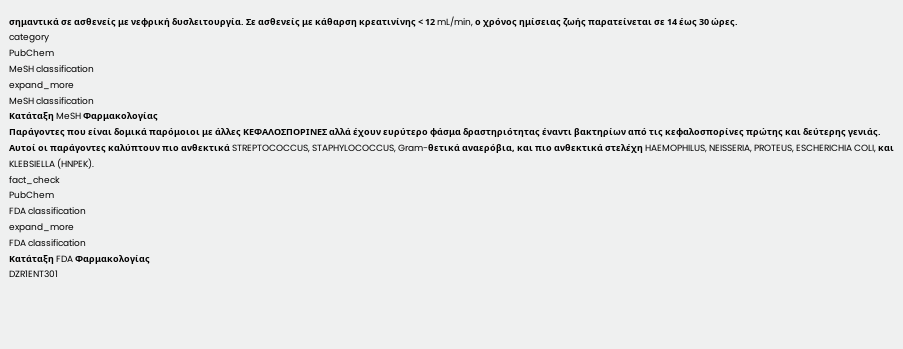σημαντικά σε ασθενείς με νεφρική δυσλειτουργία. Σε ασθενείς με κάθαρση κρεατινίνης < 12 mL/min, ο χρόνος ημίσειας ζωής παρατείνεται σε 14 έως 30 ώρες.
category
PubChem
MeSH classification
expand_more
MeSH classification
Κατάταξη MeSH Φαρμακολογίας
Παράγοντες που είναι δομικά παρόμοιοι με άλλες ΚΕΦΑΛΟΣΠΟΡΙΝΕΣ αλλά έχουν ευρύτερο φάσμα δραστηριότητας έναντι βακτηρίων από τις κεφαλοσπορίνες πρώτης και δεύτερης γενιάς. Αυτοί οι παράγοντες καλύπτουν πιο ανθεκτικά STREPTOCOCCUS, STAPHYLOCOCCUS, Gram-θετικά αναερόβια, και πιο ανθεκτικά στελέχη HAEMOPHILUS, NEISSERIA, PROTEUS, ESCHERICHIA COLI, και KLEBSIELLA (HNPEK).
fact_check
PubChem
FDA classification
expand_more
FDA classification
Κατάταξη FDA Φαρμακολογίας
DZR1ENT301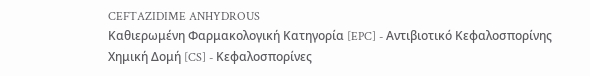CEFTAZIDIME ANHYDROUS
Καθιερωμένη Φαρμακολογική Κατηγορία [EPC] - Αντιβιοτικό Κεφαλοσπορίνης
Χημική Δομή [CS] - Κεφαλοσπορίνες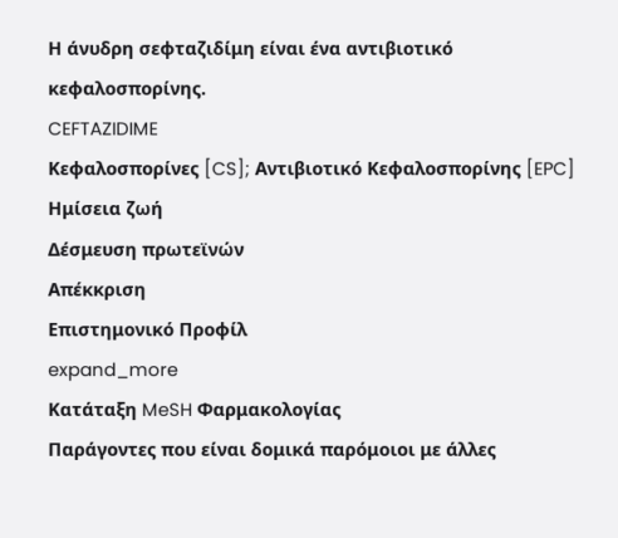Η άνυδρη σεφταζιδίμη είναι ένα αντιβιοτικό κεφαλοσπορίνης.
CEFTAZIDIME
Κεφαλοσπορίνες [CS]; Αντιβιοτικό Κεφαλοσπορίνης [EPC]
Ημίσεια ζωή
Δέσμευση πρωτεϊνών
Απέκκριση
Επιστημονικό Προφίλ
expand_more
Κατάταξη MeSH Φαρμακολογίας
Παράγοντες που είναι δομικά παρόμοιοι με άλλες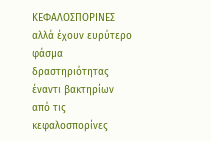ΚΕΦΑΛΟΣΠΟΡΙΝΕΣ αλλά έχουν ευρύτερο φάσμα δραστηριότητας έναντι βακτηρίων από τις κεφαλοσπορίνες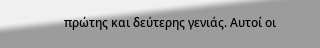πρώτης και δεύτερης γενιάς. Αυτοί οι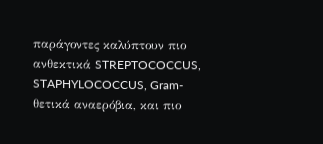παράγοντες καλύπτουν πιο ανθεκτικά STREPTOCOCCUS, STAPHYLOCOCCUS, Gram-θετικά αναερόβια, και πιο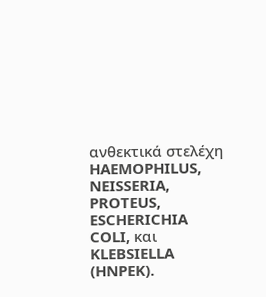ανθεκτικά στελέχη HAEMOPHILUS, NEISSERIA, PROTEUS, ESCHERICHIA COLI, και KLEBSIELLA (HNPEK).